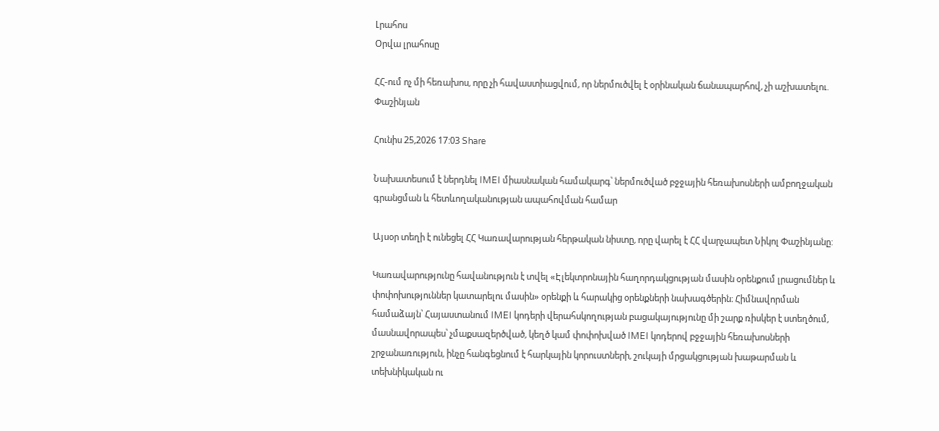Լրահոս
Օրվա լրահոսը

ՀՀ-ում ոչ մի հեռախոս, որը չի հավաստիացվում, որ ներմուծվել է օրինական ճանապարհով, չի աշխատելու. Փաշինյան

Հունիս 25,2026 17:03 Share

Նախատեսում է ներդնել IMEI միասնական համակարգ՝ ներմուծված բջջային հեռախոսների ամբողջական գրանցման և հետևողականության ապահովման համար

Այսօր տեղի է ունեցել ՀՀ Կառավարության հերթական նիստը, որը վարել է ՀՀ վարչապետ Նիկոլ Փաշինյանը:

Կառավարությունը հավանություն է տվել «Էլեկտրոնային հաղորդակցության մասին օրենքում լրացումներ և փոփոխություններ կատարելու մասին» օրենքի և հարակից օրենքների նախագծերին։ Հիմնավորման համաձայն՝ Հայաստանում IMEI կոդերի վերահսկողության բացակայությունը մի շարք ռիսկեր է ստեղծում, մասնավորապես՝ չմաքսազերծված, կեղծ կամ փոփոխված IMEI կոդերով բջջային հեռախոսների շրջանառություն, ինչը հանգեցնում է հարկային կորուստների, շուկայի մրցակցության խաթարման և տեխնիկական ու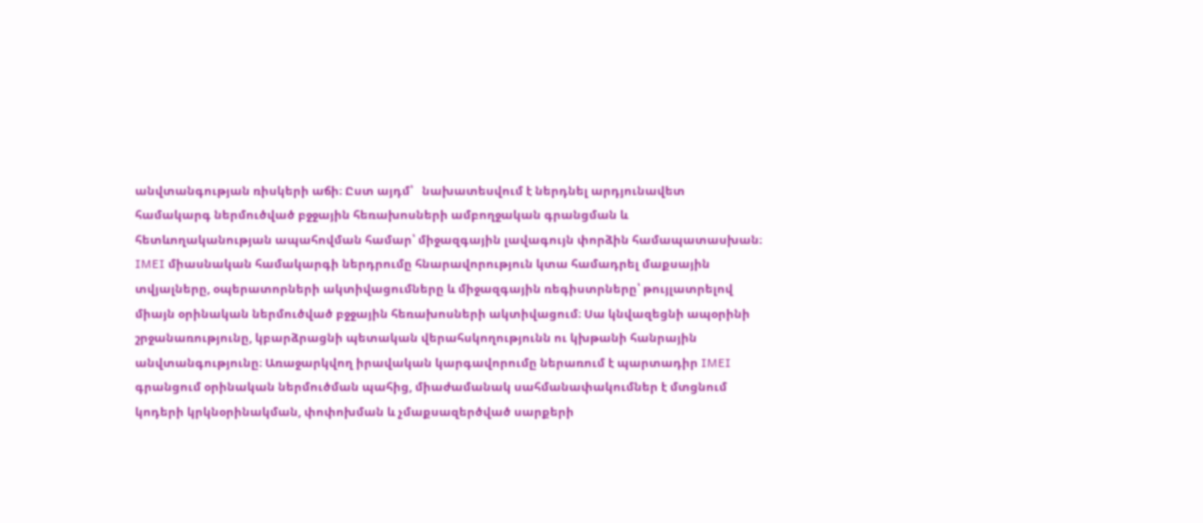անվտանգության ռիսկերի աճի։ Ըստ այդմ՝   նախատեսվում է ներդնել արդյունավետ համակարգ ներմուծված բջջային հեռախոսների ամբողջական գրանցման և հետևողականության ապահովման համար՝ միջազգային լավագույն փորձին համապատասխան։ IMEI միասնական համակարգի ներդրումը հնարավորություն կտա համադրել մաքսային տվյալները, օպերատորների ակտիվացումները և միջազգային ռեգիստրները՝ թույլատրելով միայն օրինական ներմուծված բջջային հեռախոսների ակտիվացում։ Սա կնվազեցնի ապօրինի  շրջանառությունը, կբարձրացնի պետական վերահսկողությունն ու կխթանի հանրային անվտանգությունը։ Առաջարկվող իրավական կարգավորումը ներառում է պարտադիր IMEI գրանցում օրինական ներմուծման պահից, միաժամանակ սահմանափակումներ է մտցնում կոդերի կրկնօրինակման, փոփոխման և չմաքսազերծված սարքերի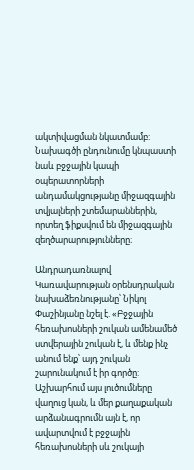ակտիվացման նկատմամբ: Նախագծի ընդունումը կնպաստի նաև բջջային կապի օպերատորների անդամակցությանը միջազգային տվյալների շտեմարաններին, որտեղ ֆիքսվում են միջազգային զեղծարարությունները։

Անդրադառնալով Կառավարության օրենսդրական նախաձեռնությանը՝ Նիկոլ Փաշինյանը նշել է. «Բջջային հեռախոսների շուկան ամենամեծ ստվերային շուկան է, և մենք ինչ անում ենք՝ այդ շուկան  շարունակում է իր գործը: Աշխարհում այս լուծումները վաղուց կան, և մեր քաղաքական արձանագրումն այն է, որ ավարտվում է բջջային հեռախոսների սև շուկայի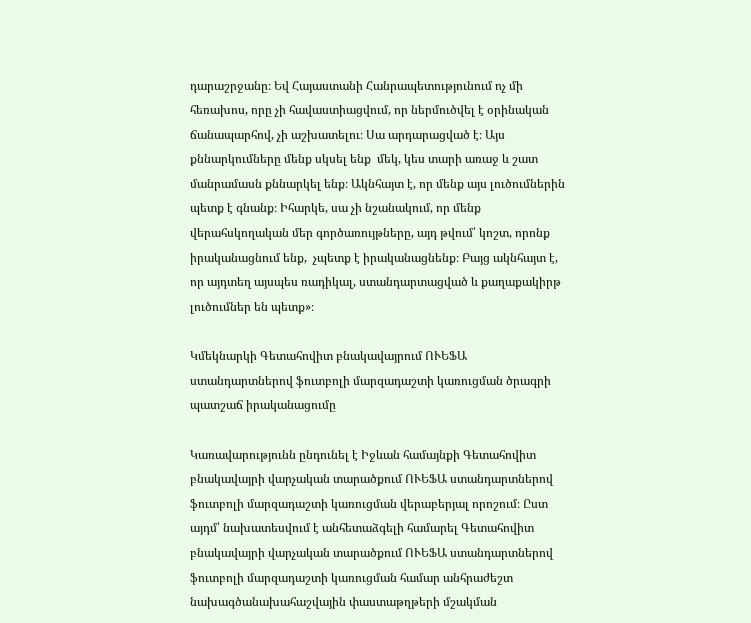դարաշրջանը։ Եվ Հայաստանի Հանրապետությունում ոչ մի հեռախոս, որը չի հավաստիացվում, որ ներմուծվել է օրինական ճանապարհով, չի աշխատելու։ Սա արդարացված է։ Այս քննարկումները մենք սկսել ենք  մեկ, կես տարի առաջ և շատ մանրամասն քննարկել ենք։ Ակնհայտ է, որ մենք այս լուծումներին պետք է գնանք։ Իհարկե, սա չի նշանակում, որ մենք վերահսկողական մեր գործառույթները, այդ թվում՝ կոշտ, որոնք  իրականացնում ենք,  չպետք է իրականացնենք։ Բայց ակնհայտ է, որ այդտեղ այսպես ռադիկալ, ստանդարտացված և քաղաքակիրթ լուծումներ են պետք»։

Կմեկնարկի Գետահովիտ բնակավայրում ՈՒԵՖԱ ստանդարտներով ֆուտբոլի մարզադաշտի կառուցման ծրագրի պատշաճ իրականացումը

Կառավարությունն ընդունել է Իջևան համայնքի Գետահովիտ բնակավայրի վարչական տարածքում ՈՒԵՖԱ ստանդարտներով ֆուտբոլի մարզադաշտի կառուցման վերաբերյալ որոշում։ Ըստ այդմ՝ նախատեսվում է անհետաձգելի համարել Գետահովիտ բնակավայրի վարչական տարածքում ՈՒԵՖԱ ստանդարտներով ֆուտբոլի մարզադաշտի կառուցման համար անհրաժեշտ նախագծանախահաշվային փաստաթղթերի մշակման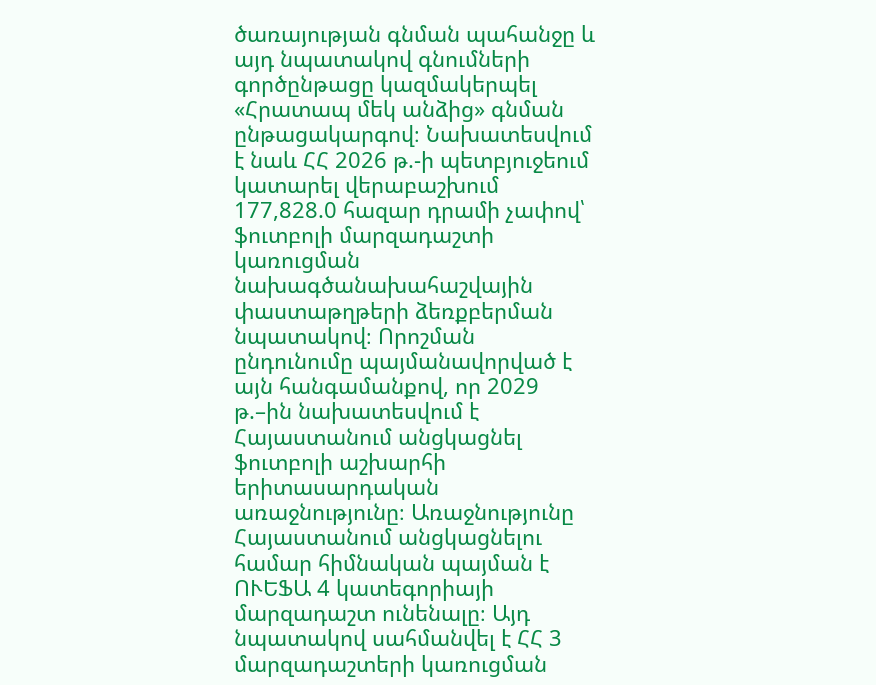ծառայության գնման պահանջը և այդ նպատակով գնումների գործընթացը կազմակերպել «Հրատապ մեկ անձից» գնման ընթացակարգով։ Նախատեսվում է նաև ՀՀ 2026 թ.-ի պետբյուջեում կատարել վերաբաշխում 177,828.0 հազար դրամի չափով՝ ֆուտբոլի մարզադաշտի կառուցման նախագծանախահաշվային փաստաթղթերի ձեռքբերման նպատակով։ Որոշման ընդունումը պայմանավորված է այն հանգամանքով, որ 2029 թ.–ին նախատեսվում է Հայաստանում անցկացնել ֆուտբոլի աշխարհի երիտասարդական առաջնությունը։ Առաջնությունը Հայաստանում անցկացնելու համար հիմնական պայման է ՈՒԵՖԱ 4 կատեգորիայի  մարզադաշտ ունենալը։ Այդ նպատակով սահմանվել է ՀՀ 3 մարզադաշտերի կառուցման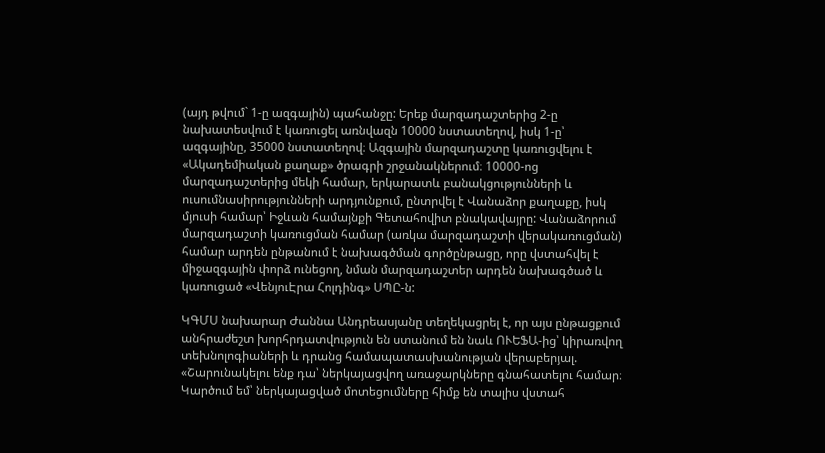(այդ թվում` 1-ը ազգային) պահանջը: Երեք մարզադաշտերից 2-ը նախատեսվում է կառուցել առնվազն 10000 նստատեղով, իսկ 1-ը՝ ազգայինը, 35000 նստատեղով։ Ազգային մարզադաշտը կառուցվելու է «Ակադեմիական քաղաք» ծրագրի շրջանակներում։ 10000-ոց մարզադաշտերից մեկի համար, երկարատև բանակցությունների և ուսումնասիրությունների արդյունքում, ընտրվել է Վանաձոր քաղաքը, իսկ մյուսի համար՝ Իջևան համայնքի Գետահովիտ բնակավայրը: Վանաձորում մարզադաշտի կառուցման համար (առկա մարզադաշտի վերակառուցման) համար արդեն ընթանում է նախագծման գործընթացը, որը վստահվել է միջազգային փորձ ունեցող, նման մարզադաշտեր արդեն նախագծած և կառուցած «ՎենյուԷրա Հոլդինգ» ՍՊԸ-ն:

ԿԳՄՍ նախարար Ժաննա Անդրեասյանը տեղեկացրել է, որ այս ընթացքում անհրաժեշտ խորհրդատվություն են ստանում են նաև ՈՒԵՖԱ-ից՝ կիրառվող տեխնոլոգիաների և դրանց համապատասխանության վերաբերյալ. «Շարունակելու ենք դա՝ ներկայացվող առաջարկները գնահատելու համար։  Կարծում եմ՝ ներկայացված մոտեցումները հիմք են տալիս վստահ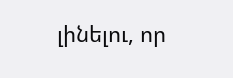լինելու, որ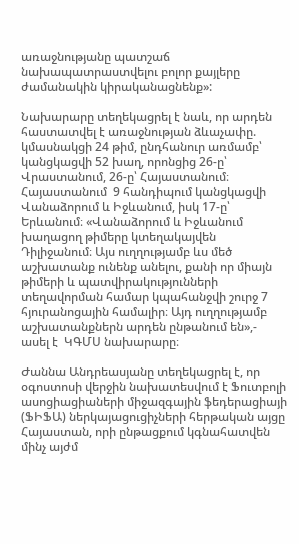առաջնությանը պատշաճ նախապատրաստվելու բոլոր քայլերը ժամանակին կիրականացնենք»:

Նախարարը տեղեկացրել է նաև, որ արդեն հաստատվել է առաջնության ձևաչափը. կմասնակցի 24 թիմ, ընդհանուր առմամբ՝ կանցկացվի 52 խաղ, որոնցից 26-ը՝ Վրաստանում, 26-ը՝ Հայաստանում։ Հայաստանում  9 հանդիպում կանցկացվի Վանաձորում և Իջևանում, իսկ 17-ը՝ Երևանում։ «Վանաձորում և Իջևանում խաղացող թիմերը կտեղակայվեն Դիլիջանում։ Այս ուղղությամբ ևս մեծ աշխատանք ունենք անելու, քանի որ միայն թիմերի և պատվիրակությունների տեղավորման համար կպահանջվի շուրջ 7 հյուրանոցային համալիր։ Այդ ուղղությամբ աշխատանքներն արդեն ընթանում են»,- ասել է  ԿԳՄՍ նախարարը։

Ժաննա Անդրեասյանը տեղեկացրել է, որ  օգոստոսի վերջին նախատեսվում է Ֆուտբոլի ասոցիացիաների միջազգային ֆեդերացիայի (ՖԻՖԱ) ներկայացուցիչների հերթական այցը Հայաստան, որի ընթացքում կգնահատվեն մինչ այժմ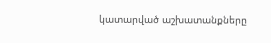կատարված աշխատանքները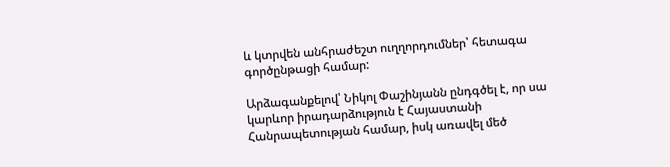և կտրվեն անհրաժեշտ ուղղորդումներ՝ հետագա գործընթացի համար:

Արձագանքելով՝ Նիկոլ Փաշինյանն ընդգծել է, որ սա կարևոր իրադարձություն է Հայաստանի Հանրապետության համար, իսկ առավել մեծ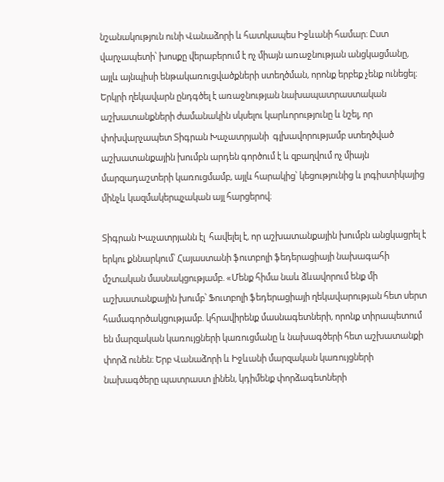նշանակություն ունի Վանաձորի և հատկապես Իջևանի համար։ Ըստ վարչապետի՝ խոսքը վերաբերում է ոչ միայն առաջնության անցկացմանը, այլև այնպիսի ենթակառուցվածքների ստեղծման, որոնք երբեք չենք ունեցել։ Երկրի ղեկավարն ընդգծել է առաջնության նախապատրաստական աշխատանքների ժամանակին սկսելու կարևորությունը և նշել, որ փոխվարչապետ Տիգրան Խաչատրյանի  գլխավորությամբ ստեղծված աշխատանքային խումբն արդեն գործում է և զբաղվում ոչ միայն մարզադաշտերի կառուցմամբ, այլև հարակից՝ կեցությունից և լոգիստիկայից մինչև կազմակերպչական այլ հարցերով։

Տիգրան Խաչատրյանն էլ  հավելել է, որ աշխատանքային խումբն անցկացրել է երկու քննարկում՝ Հայաստանի ֆուտբոլի ֆեդերացիայի նախագահի մշտական մասնակցությամբ. «Մենք հիմա նաև ձևավորում ենք մի աշխատանքային խումբ՝ Ֆուտբոլի ֆեդերացիայի ղեկավարության հետ սերտ համագործակցությամբ. կհրավիրենք մասնագետների, որոնք տիրապետում են մարզական կառույցների կառուցմանը և նախագծերի հետ աշխատանքի փորձ ունեն։ Երբ Վանաձորի և Իջևանի մարզական կառույցների նախագծերը պատրաստ լինեն, կդիմենք փորձագետների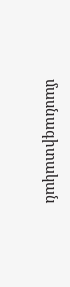մասնագիտական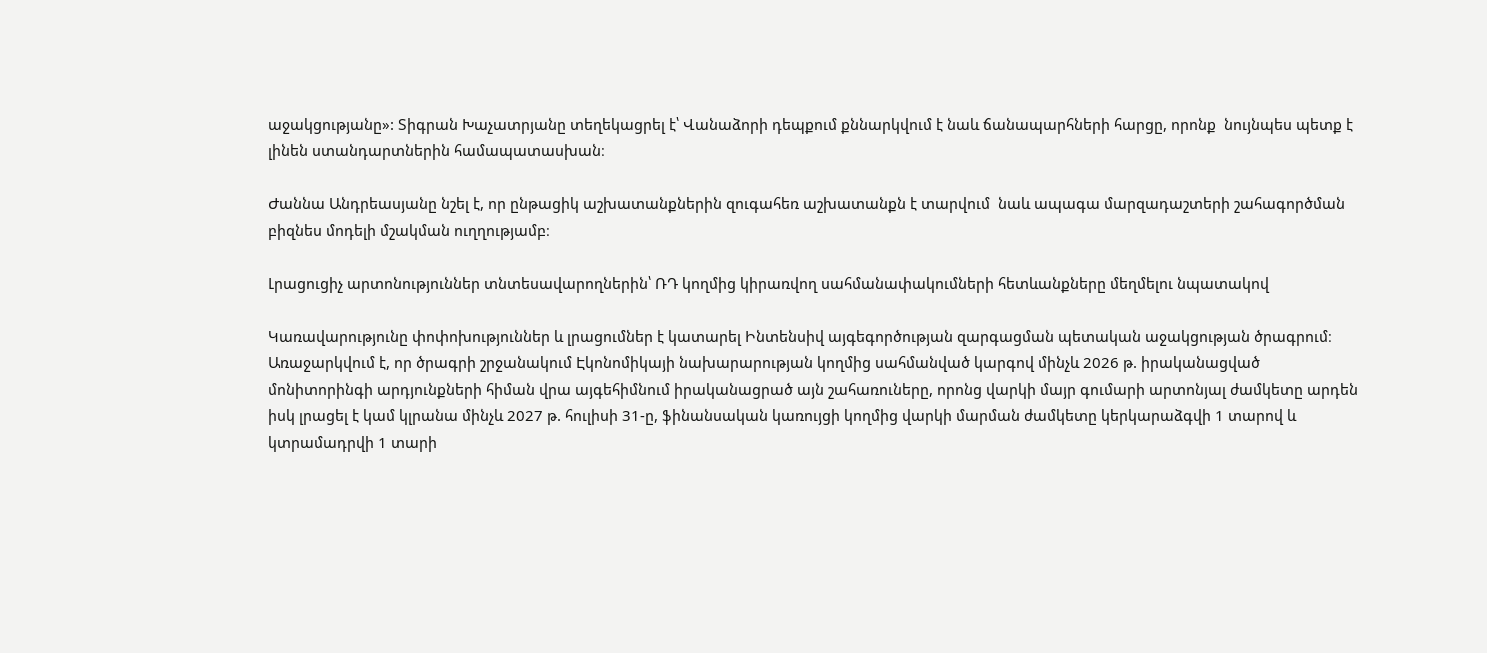աջակցությանը»: Տիգրան Խաչատրյանը տեղեկացրել է՝ Վանաձորի դեպքում քննարկվում է նաև ճանապարհների հարցը, որոնք  նույնպես պետք է լինեն ստանդարտներին համապատասխան։

Ժաննա Անդրեասյանը նշել է, որ ընթացիկ աշխատանքներին զուգահեռ աշխատանքն է տարվում  նաև ապագա մարզադաշտերի շահագործման բիզնես մոդելի մշակման ուղղությամբ։

Լրացուցիչ արտոնություններ տնտեսավարողներին՝ ՌԴ կողմից կիրառվող սահմանափակումների հետևանքները մեղմելու նպատակով

Կառավարությունը փոփոխություններ և լրացումներ է կատարել Ինտենսիվ այգեգործության զարգացման պետական աջակցության ծրագրում։ Առաջարկվում է, որ ծրագրի շրջանակում Էկոնոմիկայի նախարարության կողմից սահմանված կարգով մինչև 2026 թ. իրականացված մոնիտորինգի արդյունքների հիման վրա այգեհիմնում իրականացրած այն շահառուները, որոնց վարկի մայր գումարի արտոնյալ ժամկետը արդեն իսկ լրացել է կամ կլրանա մինչև 2027 թ. հուլիսի 31-ը, ֆինանսական կառույցի կողմից վարկի մարման ժամկետը կերկարաձգվի 1 տարով և կտրամադրվի 1 տարի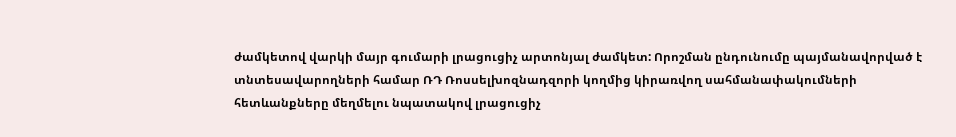ժամկետով վարկի մայր գումարի լրացուցիչ արտոնյալ ժամկետ: Որոշման ընդունումը պայմանավորված է տնտեսավարողների համար ՌԴ Ռոսսելխոզնադզորի կողմից կիրառվող սահմանափակումների հետևանքները մեղմելու նպատակով լրացուցիչ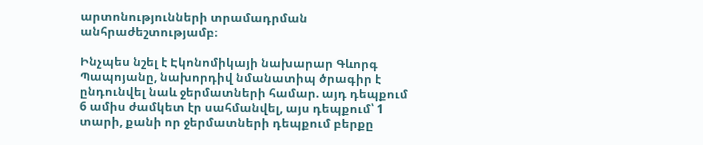արտոնությունների տրամադրման անհրաժեշտությամբ։

Ինչպես նշել է Էկոնոմիկայի նախարար Գևորգ Պապոյանը, նախորդիվ նմանատիպ ծրագիր է ընդունվել նաև ջերմատների համար. այդ դեպքում 6 ամիս ժամկետ էր սահմանվել, այս դեպքում՝ 1 տարի, քանի որ ջերմատների դեպքում բերքը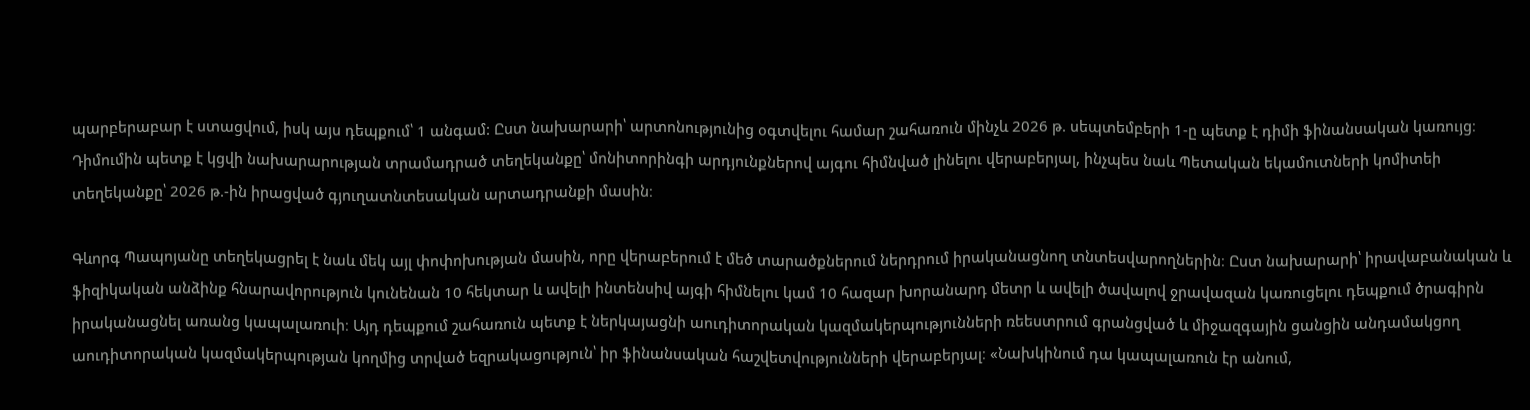պարբերաբար է ստացվում, իսկ այս դեպքում՝ 1 անգամ: Ըստ նախարարի՝ արտոնությունից օգտվելու համար շահառուն մինչև 2026 թ. սեպտեմբերի 1-ը պետք է դիմի ֆինանսական կառույց։ Դիմումին պետք է կցվի նախարարության տրամադրած տեղեկանքը՝ մոնիտորինգի արդյունքներով այգու հիմնված լինելու վերաբերյալ, ինչպես նաև Պետական եկամուտների կոմիտեի տեղեկանքը՝ 2026 թ.-ին իրացված գյուղատնտեսական արտադրանքի մասին։

Գևորգ Պապոյանը տեղեկացրել է նաև մեկ այլ փոփոխության մասին, որը վերաբերում է մեծ տարածքներում ներդրում իրականացնող տնտեսվարողներին։ Ըստ նախարարի՝ իրավաբանական և ֆիզիկական անձինք հնարավորություն կունենան 10 հեկտար և ավելի ինտենսիվ այգի հիմնելու կամ 10 հազար խորանարդ մետր և ավելի ծավալով ջրավազան կառուցելու դեպքում ծրագիրն իրականացնել առանց կապալառուի։ Այդ դեպքում շահառուն պետք է ներկայացնի աուդիտորական կազմակերպությունների ռեեստրում գրանցված և միջազգային ցանցին անդամակցող աուդիտորական կազմակերպության կողմից տրված եզրակացություն՝ իր ֆինանսական հաշվետվությունների վերաբերյալ։ «Նախկինում դա կապալառուն էր անում,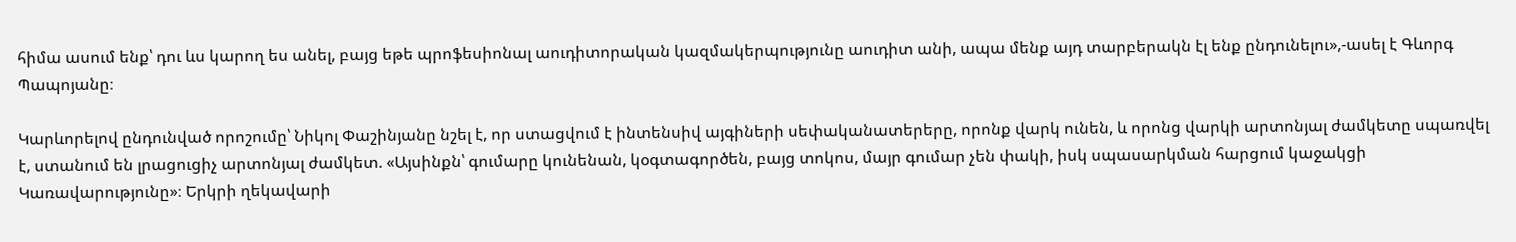հիմա ասում ենք՝ դու ևս կարող ես անել, բայց եթե պրոֆեսիոնալ աուդիտորական կազմակերպությունը աուդիտ անի, ապա մենք այդ տարբերակն էլ ենք ընդունելու»,-ասել է Գևորգ Պապոյանը։

Կարևորելով ընդունված որոշումը՝ Նիկոլ Փաշինյանը նշել է, որ ստացվում է ինտենսիվ այգիների սեփականատերերը, որոնք վարկ ունեն, և որոնց վարկի արտոնյալ ժամկետը սպառվել է, ստանում են լրացուցիչ արտոնյալ ժամկետ. «Այսինքն՝ գումարը կունենան, կօգտագործեն, բայց տոկոս, մայր գումար չեն փակի, իսկ սպասարկման հարցում կաջակցի Կառավարությունը»։ Երկրի ղեկավարի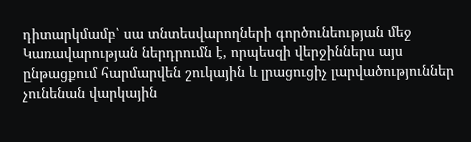դիտարկմամբ՝ սա տնտեսվարողների գործունեության մեջ Կառավարության ներդրումն է, որպեսզի վերջիններս այս ընթացքում հարմարվեն շուկային և լրացուցիչ լարվածություններ չունենան վարկային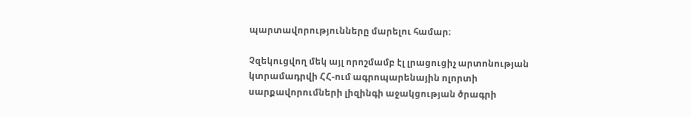պարտավորությունները մարելու համար։

Չզեկուցվող մեկ այլ որոշմամբ էլ լրացուցիչ արտոնության կտրամադրվի ՀՀ-ում ագրոպարենային ոլորտի սարքավորումների լիզինգի աջակցության ծրագրի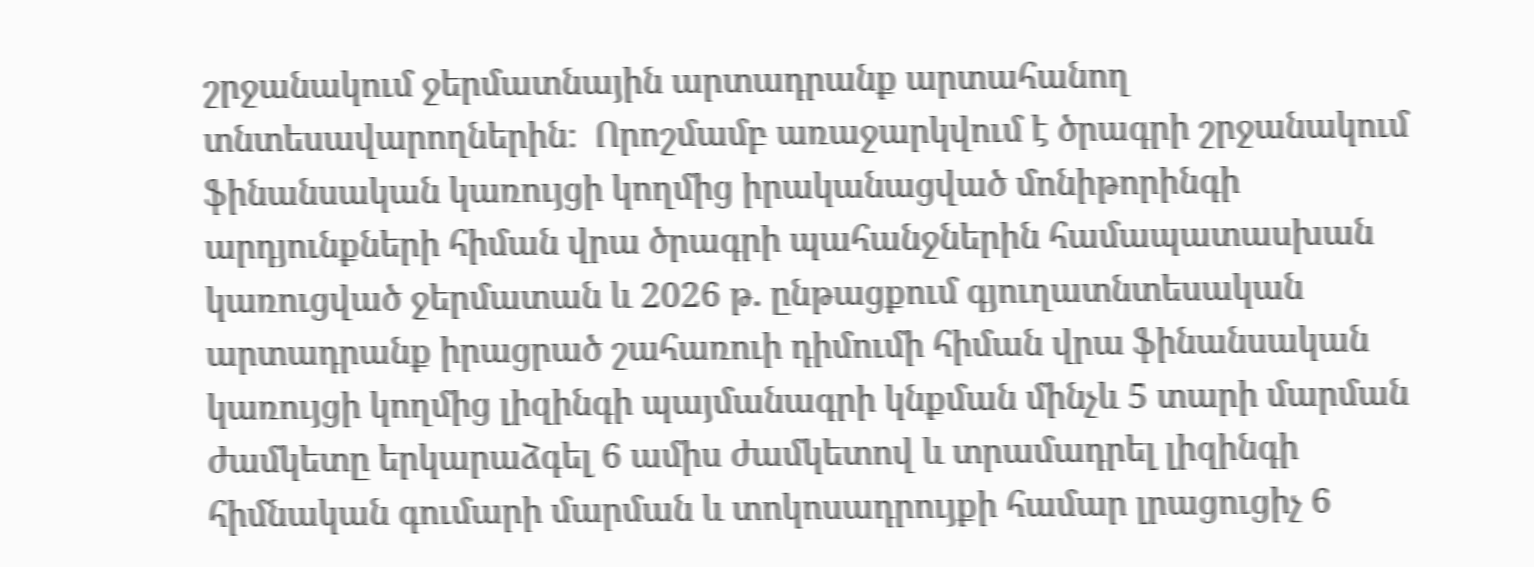շրջանակում ջերմատնային արտադրանք արտահանող տնտեսավարողներին։  Որոշմամբ առաջարկվում է ծրագրի շրջանակում ֆինանսական կառույցի կողմից իրականացված մոնիթորինգի արդյունքների հիման վրա ծրագրի պահանջներին համապատասխան կառուցված ջերմատան և 2026 թ. ընթացքում գյուղատնտեսական արտադրանք իրացրած շահառուի դիմումի հիման վրա ֆինանսական կառույցի կողմից լիզինգի պայմանագրի կնքման մինչև 5 տարի մարման ժամկետը երկարաձգել 6 ամիս ժամկետով և տրամադրել լիզինգի հիմնական գումարի մարման և տոկոսադրույքի համար լրացուցիչ 6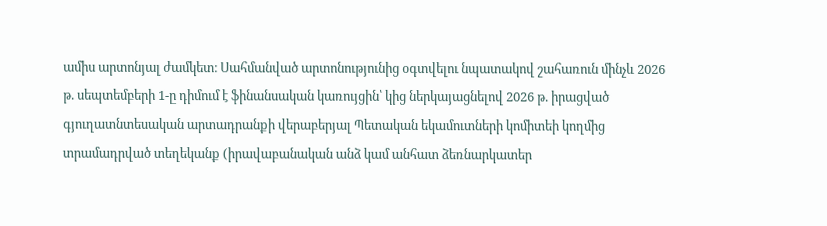ամիս արտոնյալ ժամկետ։ Սահմանված արտոնությունից օգտվելու նպատակով շահառուն մինչև 2026 թ. սեպտեմբերի 1-ը դիմում է ֆինանսական կառույցին՝ կից ներկայացնելով 2026 թ. իրացված գյուղատնտեսական արտադրանքի վերաբերյալ Պետական եկամուտների կոմիտեի կողմից տրամադրված տեղեկանք (իրավաբանական անձ կամ անհատ ձեռնարկատեր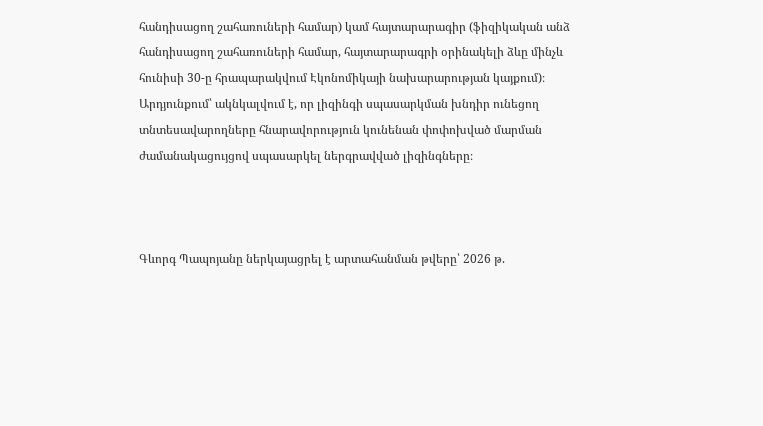հանդիսացող շահառուների համար) կամ հայտարարագիր (ֆիզիկական անձ հանդիսացող շահառուների համար, հայտարարագրի օրինակելի ձևը մինչև հունիսի 30-ը հրապարակվում Էկոնոմիկայի նախարարության կայքում)։ Արդյունքում՝ ակնկալվում է, որ լիզինգի սպասարկման խնդիր ունեցող տնտեսավարողները հնարավորություն կունենան փոփոխված մարման ժամանակացույցով սպասարկել ներգրավված լիզինգները։



Գևորգ Պապոյանը ներկայացրել է արտահանման թվերը՝ 2026 թ.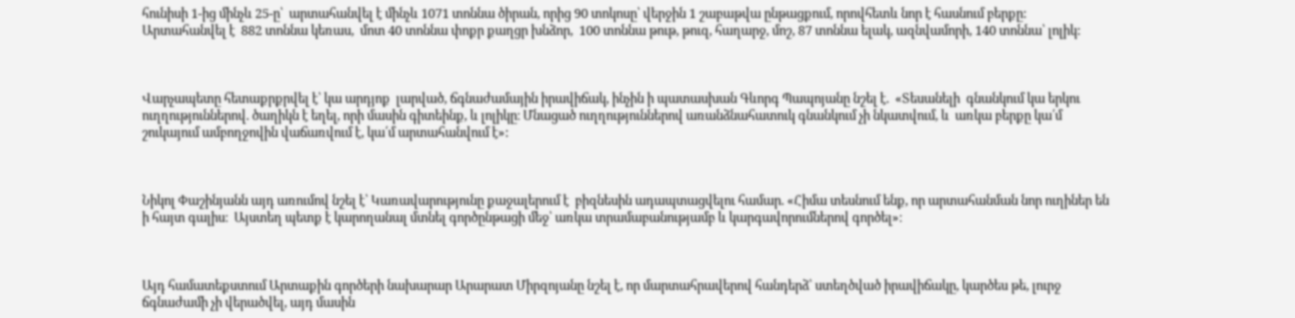հունիսի 1-ից մինչև 25-ը՝  արտահանվել է մինչև 1071 տոննա ծիրան, որից 90 տոկոսը՝ վերջին 1 շաբաթվա ընթացքում, որովհետև նոր է հասնում բերքը: Արտահանվել է  882 տոննա կեռաս,  մոտ 40 տոննա փոքր քաղցր խնձոր,  100 տոննա թութ, թուզ, հաղարջ, մոշ, 87 տոննա ելակ, ազնվամորի, 140 տոննա՝ լոլիկ:



Վարչապետը հետաքրքրվել է՝ կա արդյոք  լարված, ճգնաժամային իրավիճակ, ինչին ի պատասխան Գևորգ Պապոյանը նշել է.  «Տեսանելի  գնանկում կա երկու ուղղություններով. ծաղիկն է եղել, որի մասին գիտեինք, և լոլիկը։ Մնացած ուղղություններով առանձնահատուկ գնանկում չի նկատվում, և  առկա բերքը կա՛մ շուկայում ամբողջովին վաճառվում է, կա՛մ արտահանվում է»:



Նիկոլ Փաշինյանն այդ առումով նշել է՝ Կառավարությունը քաջալերում է  բիզնեսին ադապտացվելու համար. «Հիմա տեսնում ենք, որ արտահանման նոր ուղիներ են ի հայտ գալիս։  Այստեղ պետք է կարողանալ մտնել գործընթացի մեջ՝ առկա տրամաբանությամբ և կարգավորումներով գործել»։



Այդ համատեքստում Արտաքին գործերի նախարար Արարատ Միրզոյանը նշել է, որ մարտահրավերով հանդերձ՝ ստեղծված իրավիճակը, կարծես թե, լուրջ ճգնաժամի չի վերածվել, այդ մասին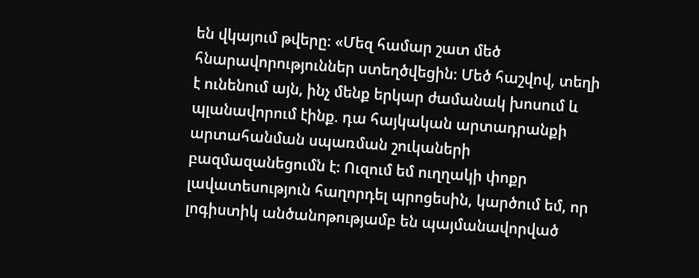են վկայում թվերը: «Մեզ համար շատ մեծ հնարավորություններ ստեղծվեցին: Մեծ հաշվով, տեղի է ունենում այն, ինչ մենք երկար ժամանակ խոսում և պլանավորում էինք. դա հայկական արտադրանքի արտահանման սպառման շուկաների բազմազանեցումն է: Ուզում եմ ուղղակի փոքր լավատեսություն հաղորդել պրոցեսին, կարծում եմ, որ լոգիստիկ անծանոթությամբ են պայմանավորված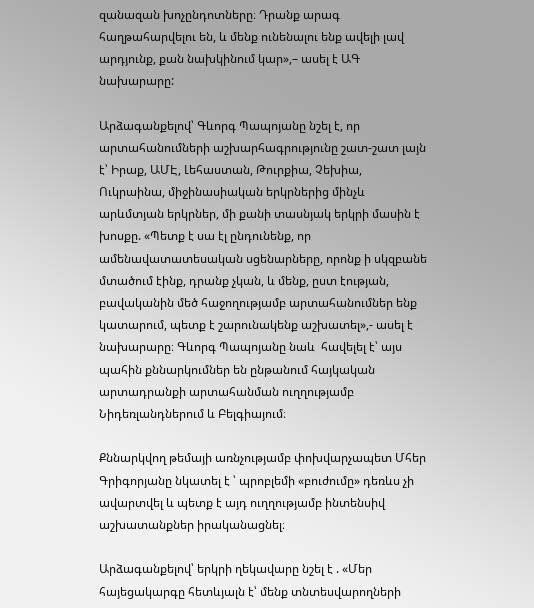զանազան խոչընդոտները։ Դրանք արագ հաղթահարվելու են, և մենք ունենալու ենք ավելի լավ արդյունք, քան նախկինում կար»,– ասել է ԱԳ նախարարը:

Արձագանքելով՝ Գևորգ Պապոյանը նշել է, որ արտահանումների աշխարհագրությունը շատ-շատ լայն է՝ Իրաք, ԱՄԷ, Լեհաստան, Թուրքիա, Չեխիա, Ուկրաինա, միջինասիական երկրներից մինչև արևմտյան երկրներ, մի քանի տասնյակ երկրի մասին է խոսքը. «Պետք է սա էլ ընդունենք, որ ամենավատատեսական սցենարները, որոնք ի սկզբանե մտածում էինք, դրանք չկան, և մենք, ըստ էության, բավականին մեծ հաջողությամբ արտահանումներ ենք կատարում, պետք է շարունակենք աշխատել»,- ասել է նախարարը։ Գևորգ Պապոյանը նաև  հավելել է՝ այս պահին քննարկումներ են ընթանում հայկական արտադրանքի արտահանման ուղղությամբ Նիդեռլանդներում և Բելգիայում։

Քննարկվող թեմայի առնչությամբ փոխվարչապետ Մհեր Գրիգորյանը նկատել է ՝ պրոբլեմի «բուժումը» դեռևս չի ավարտվել և պետք է այդ ուղղությամբ ինտենսիվ աշխատանքներ իրականացնել։

Արձագանքելով՝ երկրի ղեկավարը նշել է . «Մեր հայեցակարգը հետևյալն է՝ մենք տնտեսվարողների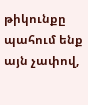թիկունքը պահում ենք այն չափով,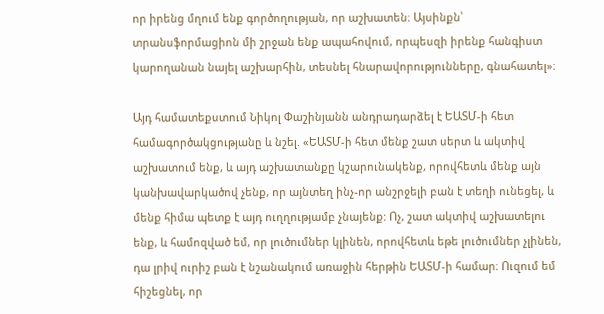որ իրենց մղում ենք գործողության, որ աշխատեն։ Այսինքն՝ տրանսֆորմացիոն մի շրջան ենք ապահովում, որպեսզի իրենք հանգիստ կարողանան նայել աշխարհին, տեսնել հնարավորությունները, գնահատել»։

Այդ համատեքստում Նիկոլ Փաշինյանն անդրադարձել է ԵԱՏՄ-ի հետ համագործակցությանը և նշել. «ԵԱՏՄ-ի հետ մենք շատ սերտ և ակտիվ աշխատում ենք, և այդ աշխատանքը կշարունակենք, որովհետև մենք այն կանխավարկածով չենք, որ այնտեղ ինչ-որ անշրջելի բան է տեղի ունեցել, և մենք հիմա պետք է այդ ուղղությամբ չնայենք: Ոչ, շատ ակտիվ աշխատելու ենք, և համոզված եմ, որ լուծումներ կլինեն, որովհետև եթե լուծումներ չլինեն, դա լրիվ ուրիշ բան է նշանակում առաջին հերթին ԵԱՏՄ-ի համար։ Ուզում եմ հիշեցնել, որ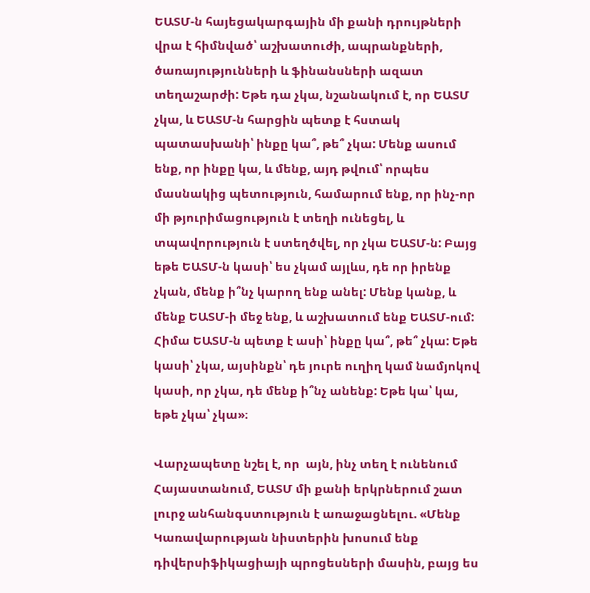ԵԱՏՄ-ն հայեցակարգային մի քանի դրույթների վրա է հիմնված՝ աշխատուժի, ապրանքների, ծառայությունների և ֆինանսների ազատ տեղաշարժի: Եթե դա չկա, նշանակում է, որ ԵԱՏՄ չկա, և ԵԱՏՄ-ն հարցին պետք է հստակ պատասխանի՝ ինքը կա՞, թե՞ չկա: Մենք ասում ենք, որ ինքը կա, և մենք, այդ թվում՝ որպես մասնակից պետություն, համարում ենք, որ ինչ-որ մի թյուրիմացություն է տեղի ունեցել, և տպավորություն է ստեղծվել, որ չկա ԵԱՏՄ-ն: Բայց եթե ԵԱՏՄ-ն կասի՝ ես չկամ այլևս, դե որ իրենք չկան, մենք ի՞նչ կարող ենք անել: Մենք կանք, և մենք ԵԱՏՄ-ի մեջ ենք, և աշխատում ենք ԵԱՏՄ-ում: Հիմա ԵԱՏՄ-ն պետք է ասի՝ ինքը կա՞, թե՞ չկա: Եթե կասի՝ չկա, այսինքն՝ դե յուրե ուղիղ կամ նամյոկով կասի, որ չկա, դե մենք ի՞նչ անենք: Եթե կա՝ կա, եթե չկա՝ չկա»։

Վարչապետը նշել է, որ  այն, ինչ տեղ է ունենում Հայաստանում, ԵԱՏՄ մի քանի երկրներում շատ լուրջ անհանգստություն է առաջացնելու. «Մենք Կառավարության նիստերին խոսում ենք դիվերսիֆիկացիայի պրոցեսների մասին, բայց ես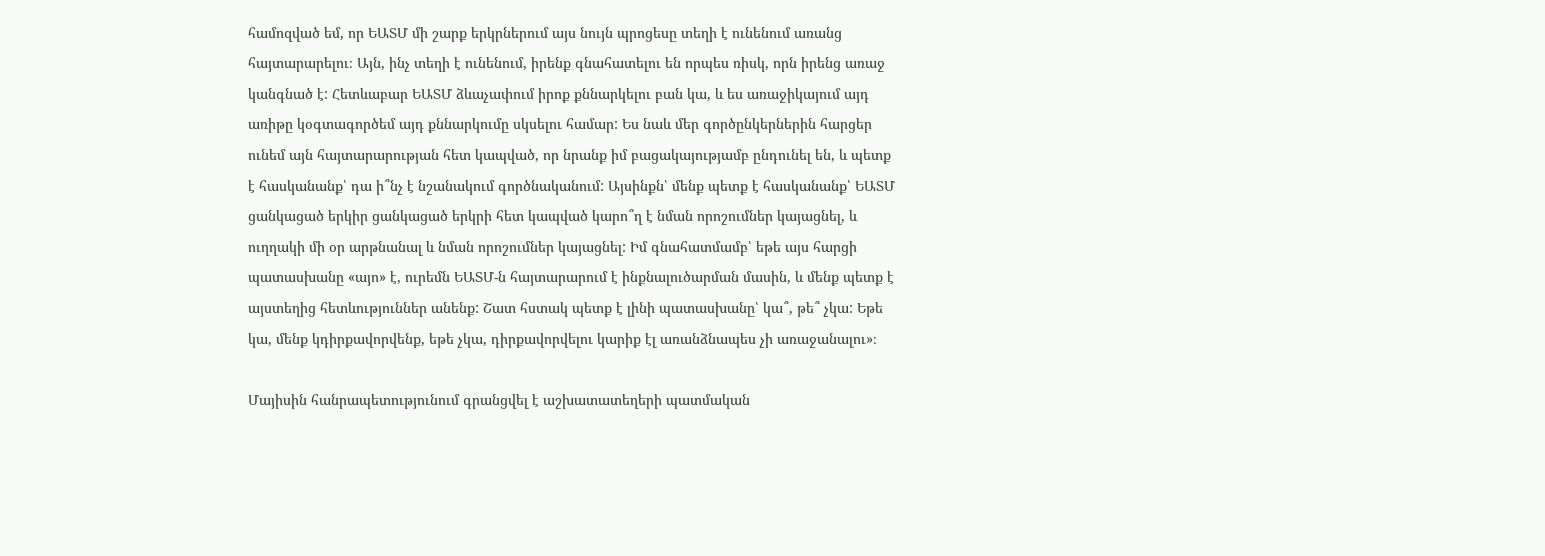համոզված եմ, որ ԵԱՏՄ մի շարք երկրներում այս նույն պրոցեսը տեղի է ունենում առանց հայտարարելու։ Այն, ինչ տեղի է ունենում, իրենք գնահատելու են որպես ռիսկ, որն իրենց առաջ կանգնած է: Հետևաբար ԵԱՏՄ ձևաչափում իրոք քննարկելու բան կա, և ես առաջիկայում այդ առիթը կօգտագործեմ այդ քննարկումը սկսելու համար: Ես նաև մեր գործընկերներին հարցեր ունեմ այն հայտարարության հետ կապված, որ նրանք իմ բացակայությամբ ընդունել են, և պետք է հասկանանք՝ դա ի՞նչ է նշանակում գործնականում: Այսինքն՝ մենք պետք է հասկանանք՝ ԵԱՏՄ ցանկացած երկիր ցանկացած երկրի հետ կապված կարո՞ղ է նման որոշումներ կայացնել, և ուղղակի մի օր արթնանալ և նման որոշումներ կայացնել: Իմ գնահատմամբ՝ եթե այս հարցի պատասխանը «այո» է, ուրեմն ԵԱՏՄ-ն հայտարարում է ինքնալուծարման մասին, և մենք պետք է այստեղից հետևություններ անենք: Շատ հստակ պետք է լինի պատասխանը՝ կա՞, թե՞ չկա: Եթե կա, մենք կդիրքավորվենք, եթե չկա, դիրքավորվելու կարիք էլ առանձնապես չի առաջանալու»։

Մայիսին հանրապետությունում գրանցվել է աշխատատեղերի պատմական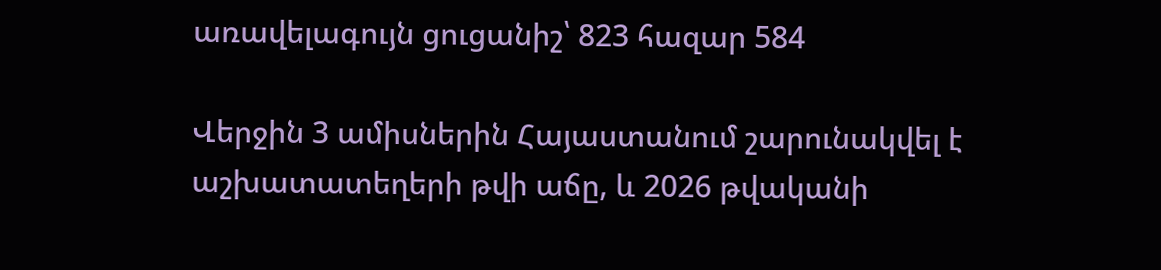առավելագույն ցուցանիշ՝ 823 հազար 584

Վերջին 3 ամիսներին Հայաստանում շարունակվել է աշխատատեղերի թվի աճը, և 2026 թվականի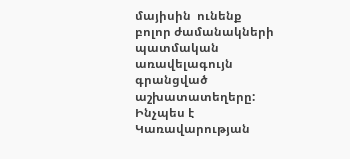մայիսին  ունենք բոլոր ժամանակների պատմական առավելագույն գրանցված աշխատատեղերը: Ինչպես է Կառավարության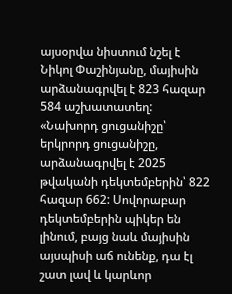այսօրվա նիստում նշել է  Նիկոլ Փաշինյանը, մայիսին արձանագրվել է 823 հազար 584 աշխատատեղ: «Նախորդ ցուցանիշը՝ երկրորդ ցուցանիշը, արձանագրվել է 2025 թվականի դեկտեմբերին՝ 822 հազար 662: Սովորաբար դեկտեմբերին պիկեր են լինում, բայց նաև մայիսին այսպիսի աճ ունենք, դա էլ շատ լավ և կարևոր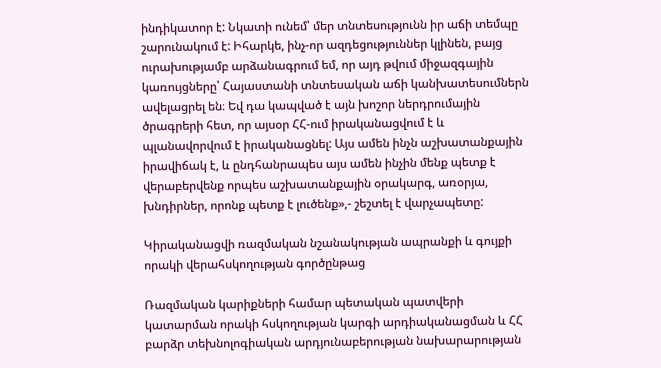ինդիկատոր է: Նկատի ունեմ՝ մեր տնտեսությունն իր աճի տեմպը շարունակում է: Իհարկե, ինչ-որ ազդեցություններ կլինեն, բայց ուրախությամբ արձանագրում եմ, որ այդ թվում միջազգային կառույցները՝ Հայաստանի տնտեսական աճի կանխատեսումներն ավելացրել են։ Եվ դա կապված է այն խոշոր ներդրումային ծրագրերի հետ, որ այսօր ՀՀ-ում իրականացվում է և պլանավորվում է իրականացնել: Այս ամեն ինչն աշխատանքային իրավիճակ է, և ընդհանրապես այս ամեն ինչին մենք պետք է վերաբերվենք որպես աշխատանքային օրակարգ, առօրյա, խնդիրներ, որոնք պետք է լուծենք»,- շեշտել է վարչապետը:

Կիրականացվի ռազմական նշանակության ապրանքի և գույքի որակի վերահսկողության գործընթաց

Ռազմական կարիքների համար պետական պատվերի կատարման որակի հսկողության կարգի արդիականացման և ՀՀ բարձր տեխնոլոգիական արդյունաբերության նախարարության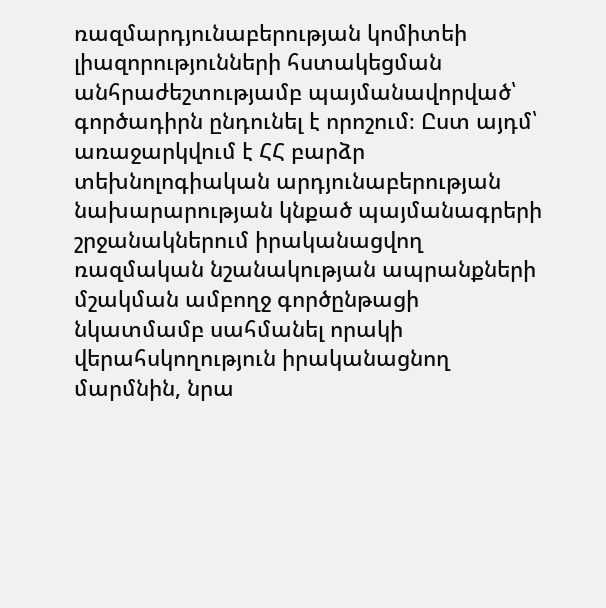ռազմարդյունաբերության կոմիտեի լիազորությունների հստակեցման անհրաժեշտությամբ պայմանավորված՝ գործադիրն ընդունել է որոշում։ Ըստ այդմ՝ առաջարկվում է ՀՀ բարձր տեխնոլոգիական արդյունաբերության նախարարության կնքած պայմանագրերի շրջանակներում իրականացվող ռազմական նշանակության ապրանքների մշակման ամբողջ գործընթացի նկատմամբ սահմանել որակի վերահսկողություն իրականացնող մարմնին, նրա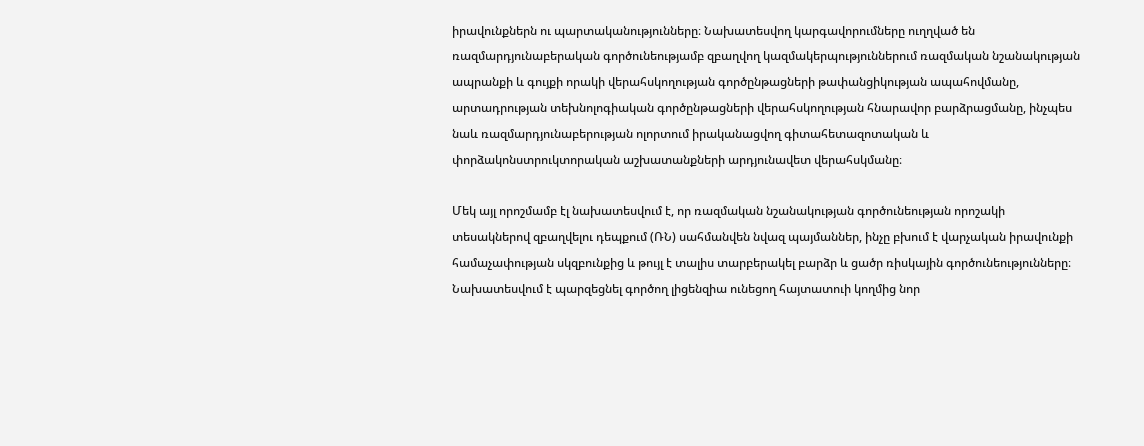իրավունքներն ու պարտականությունները։ Նախատեսվող կարգավորումները ուղղված են ռազմարդյունաբերական գործունեությամբ զբաղվող կազմակերպություններում ռազմական նշանակության ապրանքի և գույքի որակի վերահսկողության գործընթացների թափանցիկության ապահովմանը, արտադրության տեխնոլոգիական գործընթացների վերահսկողության հնարավոր բարձրացմանը, ինչպես նաև ռազմարդյունաբերության ոլորտում իրականացվող գիտահետազոտական և փորձակոնստրուկտորական աշխատանքների արդյունավետ վերահսկմանը։

Մեկ այլ որոշմամբ էլ նախատեսվում է, որ ռազմական նշանակության գործունեության որոշակի տեսակներով զբաղվելու դեպքում (ՌՆ) սահմանվեն նվազ պայմաններ, ինչը բխում է վարչական իրավունքի համաչափության սկզբունքից և թույլ է տալիս տարբերակել բարձր և ցածր ռիսկային գործունեությունները։ Նախատեսվում է պարզեցնել գործող լիցենզիա ունեցող հայտատուի կողմից նոր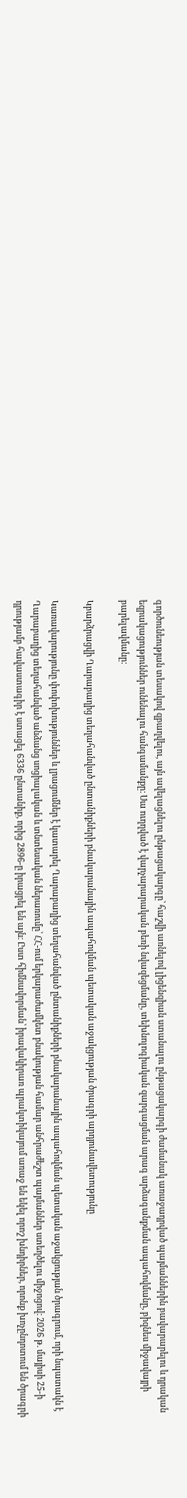գործունեության տեսակով զբաղվելու, այն ավելացնելու ընթացակարգը՝ հաշվի առնելով լիցենզիան ստանալու ընթացակարգի ժամանակ առաջադրված պայմաններին բավարարելու և դրական եզրակացություններ ունենալու հանգամանքը։ Սա ուղղված է վարչարարական բեռի նվազեցմանը, տեխնոլոգիական զարգացման արագ արձագանքման ապահովմանը, բիզնես միջավայրի բարելավմանը։

Կբարձրացվի Ղարաբաղից տեղահանված ընտանիքների բնակարանային ապահովման պետական աջակցության ծրագրի արդյունավետությունը

Կառավարությունը փոփոխություններ և լրացումներ է կատարել Ղարաբաղից տեղահանված ընտանիքների բնակարանային ապահովման պետական աջակցության ծրագրում, որի նպատակն է Ղարաբաղից տեղահանված անձանց սոցիալական և տնտեսական ներառումը՝ ՀՀ-ում երկարաժամկետ բնակության համար անհրաժեշտ պայմաններ ստեղծելու միջոցով։ 2026 թ. մայիսի 25-ի դրությամբ հավաստագիր է ստացել 6336 ընտանիք, որից 2896-ը իրացրել են այն։ Ըստ հիմնավորման՝ իրավակիրառ պրակտիկայում առաջ են եկել որոշ խնդիրներ, որոնք խոչընդոտում են ծրագրի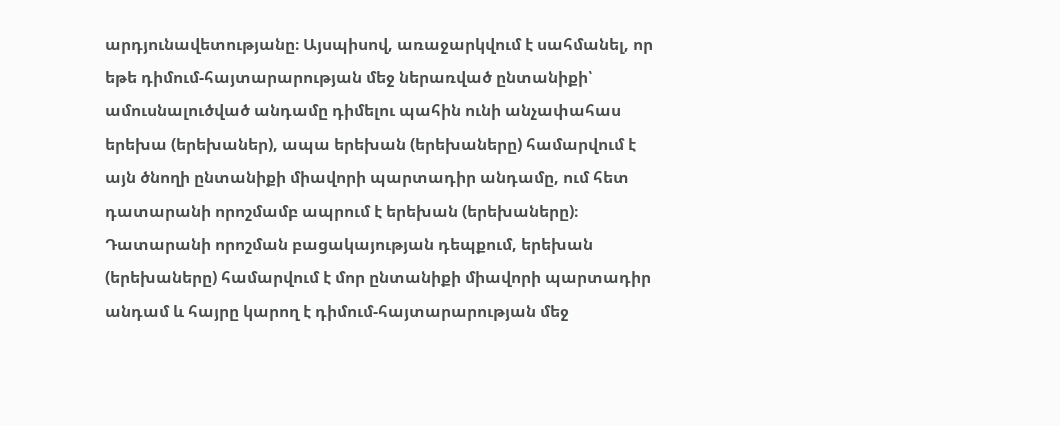արդյունավետությանը։ Այսպիսով, առաջարկվում է սահմանել, որ եթե դիմում-հայտարարության մեջ ներառված ընտանիքի՝ ամուսնալուծված անդամը դիմելու պահին ունի անչափահաս երեխա (երեխաներ), ապա երեխան (երեխաները) համարվում է այն ծնողի ընտանիքի միավորի պարտադիր անդամը, ում հետ դատարանի որոշմամբ ապրում է երեխան (երեխաները)։ Դատարանի որոշման բացակայության դեպքում, երեխան (երեխաները) համարվում է մոր ընտանիքի միավորի պարտադիր անդամ և հայրը կարող է դիմում-հայտարարության մեջ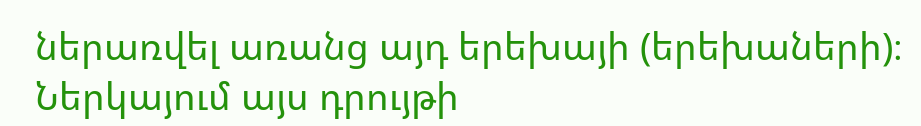ներառվել առանց այդ երեխայի (երեխաների)։ Ներկայում այս դրույթի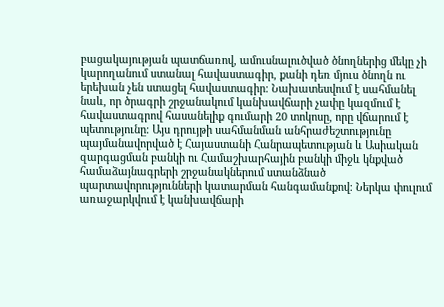բացակայության պատճառով, ամուսնալուծված ծնողներից մեկը չի կարողանում ստանալ հավաստագիր, քանի դեռ մյուս ծնողն ու երեխան չեն ստացել հավաստագիր։ Նախատեսվում է սահմանել նաև, որ ծրագրի շրջանակում կանխավճարի չափը կազմում է հավաստագրով հասանելիք գումարի 20 տոկոսը, որը վճարում է պետությունը։ Այս դրույթի սահմանման անհրաժեշտությունը պայմանավորված է Հայաստանի Հանրապետության և Ասիական զարգացման բանկի ու Համաշխարհային բանկի միջև կնքված համաձայնագրերի շրջանակներում ստանձնած պարտավորությունների կատարման հանգամանքով։ Ներկա փուլում առաջարկվում է կանխավճարի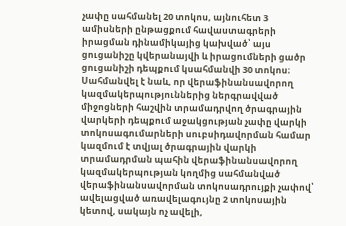չափը սահմանել 20 տոկոս, այնուհետ 3 ամիսների ընթացքում հավաստագրերի իրացման դինամիկայից կախված՝ այս ցուցանիշը կվերանայվի և իրացումների ցածր ցուցանիշի դեպքում կսահմանվի 30 տոկոս։  Սահմանվել է նաև, որ վերաֆինանսավորող կազմակերպություններից ներգրավված միջոցների հաշվին տրամադրվող ծրագրային վարկերի դեպքում աջակցության չափը վարկի տոկոսագումարների սուբսիդավորման համար կազմում է տվյալ ծրագրային վարկի տրամադրման պահին վերաֆինանսավորող կազմակերպության կողմից սահմանված վերաֆինանսավորման տոկոսադրույքի չափով՝ ավելացված առավելագույնը 2 տոկոսային կետով, սակայն ոչ ավելի,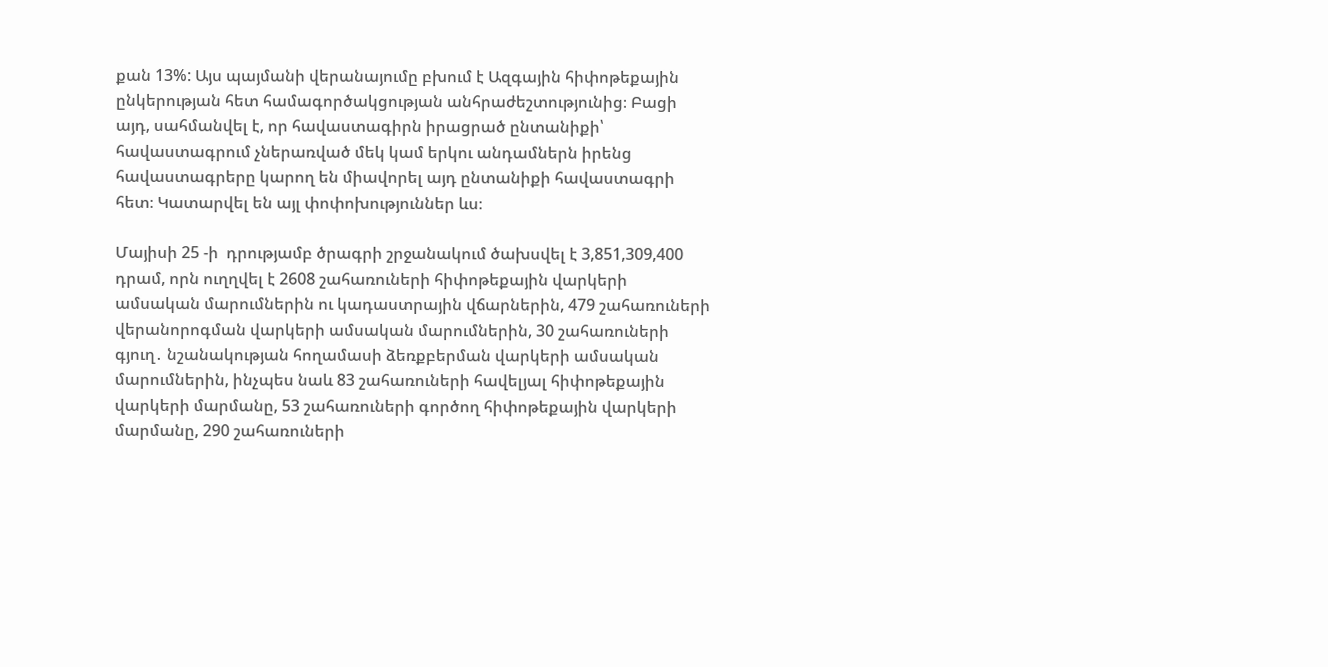քան 13%: Այս պայմանի վերանայումը բխում է Ազգային հիփոթեքային ընկերության հետ համագործակցության անհրաժեշտությունից։ Բացի այդ, սահմանվել է, որ հավաստագիրն իրացրած ընտանիքի՝ հավաստագրում չներառված մեկ կամ երկու անդամներն իրենց հավաստագրերը կարող են միավորել այդ ընտանիքի հավաստագրի հետ։ Կատարվել են այլ փոփոխություններ ևս։

Մայիսի 25 -ի  դրությամբ ծրագրի շրջանակում ծախսվել է 3,851,309,400 դրամ, որն ուղղվել է 2608 շահառուների հիփոթեքային վարկերի ամսական մարումներին ու կադաստրային վճարներին, 479 շահառուների վերանորոգման վարկերի ամսական մարումներին, 30 շահառուների գյուղ․ նշանակության հողամասի ձեռքբերման վարկերի ամսական մարումներին, ինչպես նաև 83 շահառուների հավելյալ հիփոթեքային վարկերի մարմանը, 53 շահառուների գործող հիփոթեքային վարկերի մարմանը, 290 շահառուների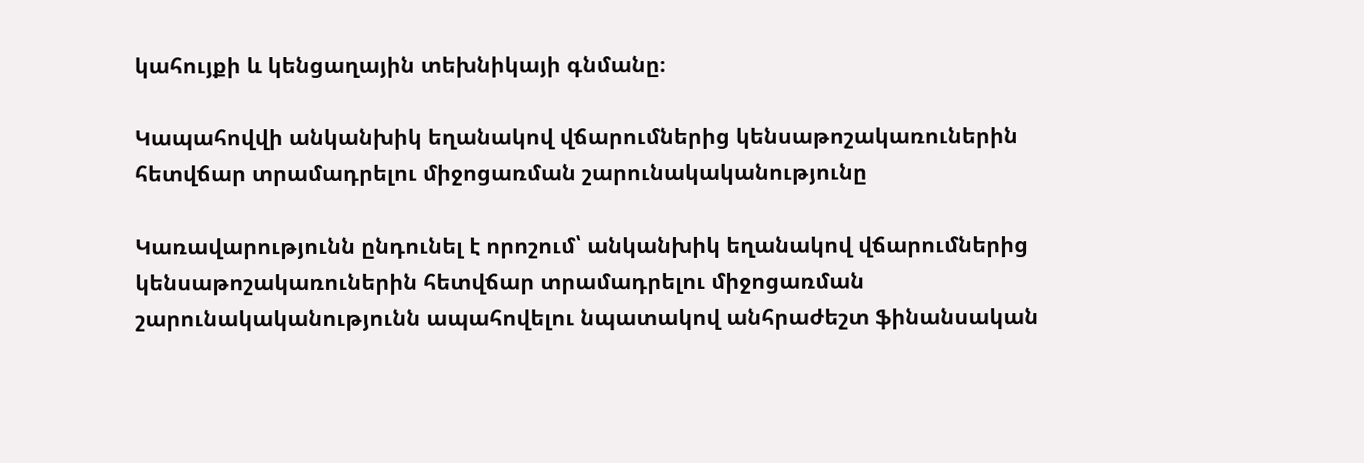կահույքի և կենցաղային տեխնիկայի գնմանը։

Կապահովվի անկանխիկ եղանակով վճարումներից կենսաթոշակառուներին հետվճար տրամադրելու միջոցառման շարունակականությունը

Կառավարությունն ընդունել է որոշում՝ անկանխիկ եղանակով վճարումներից կենսաթոշակառուներին հետվճար տրամադրելու միջոցառման շարունակականությունն ապահովելու նպատակով անհրաժեշտ ֆինանսական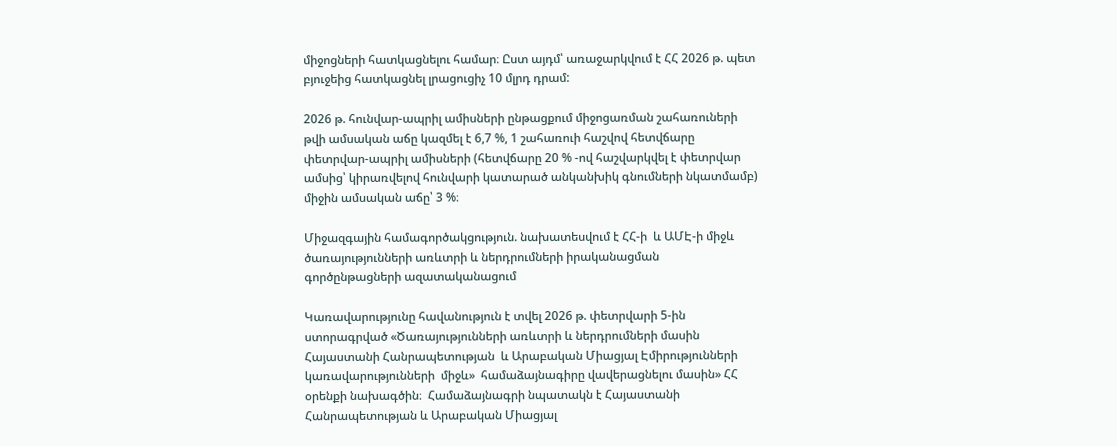միջոցների հատկացնելու համար։ Ըստ այդմ՝ առաջարկվում է ՀՀ 2026 թ. պետ բյուջեից հատկացնել լրացուցիչ 10 մլրդ դրամ:

2026 թ. հունվար-ապրիլ ամիսների ընթացքում միջոցառման շահառուների թվի ամսական աճը կազմել է 6,7 %, 1 շահառուի հաշվով հետվճարը փետրվար-ապրիլ ամիսների (հետվճարը 20 % -ով հաշվարկվել է փետրվար ամսից՝ կիրառվելով հունվարի կատարած անկանխիկ գնումների նկատմամբ) միջին ամսական աճը՝ 3 %։

Միջազգային համագործակցություն. նախատեսվում է ՀՀ-ի  և ԱՄԷ-ի միջև ծառայությունների առևտրի և ներդրումների իրականացման գործընթացների ազատականացում

Կառավարությունը հավանություն է տվել 2026 թ. փետրվարի 5-ին ստորագրված «Ծառայությունների առևտրի և ներդրումների մասին Հայաստանի Հանրապետության  և Արաբական Միացյալ Էմիրությունների կառավարությունների  միջև»  համաձայնագիրը վավերացնելու մասին» ՀՀ օրենքի նախագծին։  Համաձայնագրի նպատակն է Հայաստանի Հանրապետության և Արաբական Միացյալ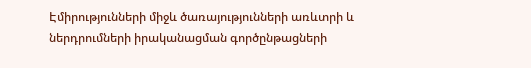Էմիրությունների միջև ծառայությունների առևտրի և ներդրումների իրականացման գործընթացների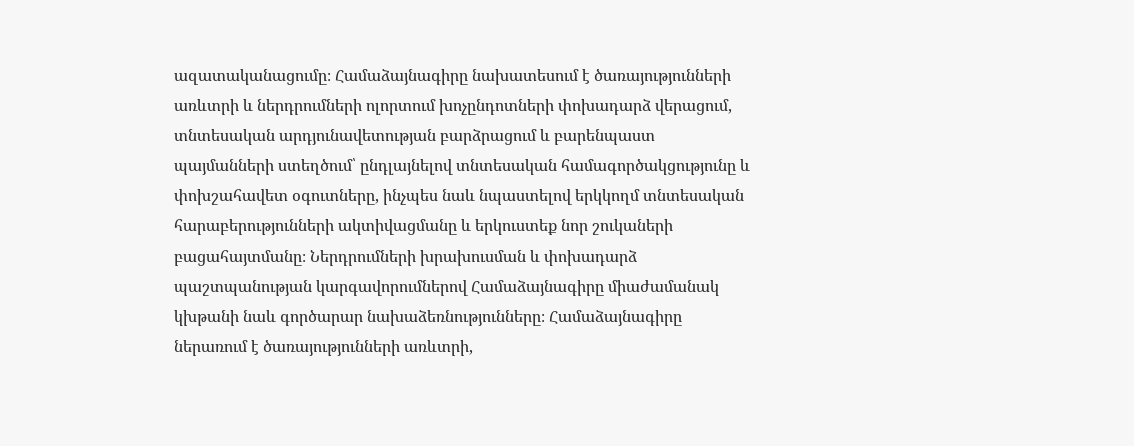ազատականացումը։ Համաձայնագիրը նախատեսում է ծառայությունների առևտրի և ներդրումների ոլորտում խոչընդոտների փոխադարձ վերացում, տնտեսական արդյունավետության բարձրացում և բարենպաստ պայմանների ստեղծում՝ ընդլայնելով տնտեսական համագործակցությունը և փոխշահավետ օգուտները, ինչպես նաև նպաստելով երկկողմ տնտեսական հարաբերությունների ակտիվացմանը և երկուստեք նոր շուկաների բացահայտմանը։ Ներդրումների խրախուսման և փոխադարձ պաշտպանության կարգավորումներով Համաձայնագիրը միաժամանակ կխթանի նաև գործարար նախաձեռնությունները։ Համաձայնագիրը ներառում է ծառայությունների առևտրի,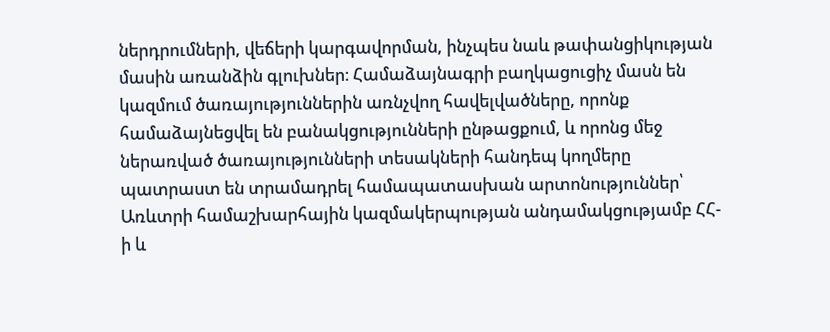ներդրումների, վեճերի կարգավորման, ինչպես նաև թափանցիկության մասին առանձին գլուխներ։ Համաձայնագրի բաղկացուցիչ մասն են կազմում ծառայություններին առնչվող հավելվածները, որոնք համաձայնեցվել են բանակցությունների ընթացքում, և որոնց մեջ ներառված ծառայությունների տեսակների հանդեպ կողմերը պատրաստ են տրամադրել համապատասխան արտոնություններ՝ Առևտրի համաշխարհային կազմակերպության անդամակցությամբ ՀՀ-ի և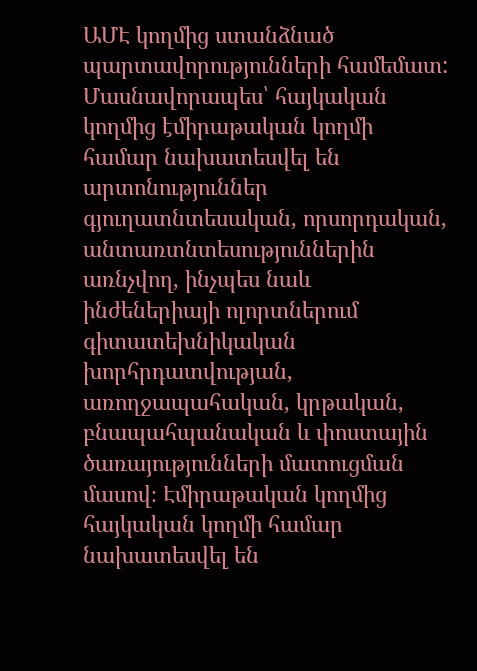ԱՄԷ կողմից ստանձնած պարտավորությունների համեմատ: Մասնավորապես՝ հայկական կողմից էմիրաթական կողմի համար նախատեսվել են արտոնություններ գյուղատնտեսական, որսորդական, անտառտնտեսություններին առնչվող, ինչպես նաև ինժեներիայի ոլորտներում գիտատեխնիկական խորհրդատվության, առողջապահական, կրթական, բնապահպանական և փոստային ծառայությունների մատուցման մասով։ Էմիրաթական կողմից հայկական կողմի համար նախատեսվել են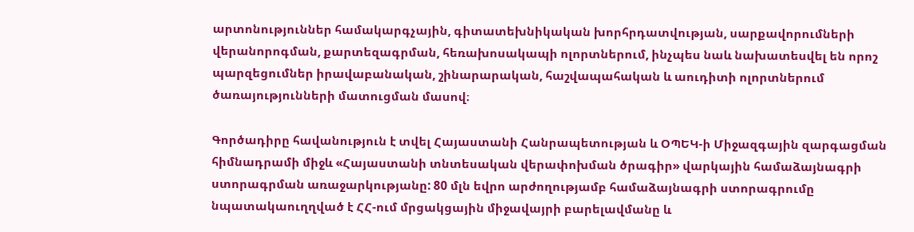արտոնություններ համակարգչային, գիտատեխնիկական խորհրդատվության, սարքավորումների վերանորոգման, քարտեզագրման, հեռախոսակապի ոլորտներում, ինչպես նաև նախատեսվել են որոշ պարզեցումներ իրավաբանական, շինարարական, հաշվապահական և աուդիտի ոլորտներում ծառայությունների մատուցման մասով։

Գործադիրը հավանություն է տվել Հայաստանի Հանրապետության և ՕՊԵԿ-ի Միջազգային զարգացման հիմնադրամի միջև «Հայաստանի տնտեսական վերափոխման ծրագիր» վարկային համաձայնագրի ստորագրման առաջարկությանը: 80 մլն եվրո արժողությամբ համաձայնագրի ստորագրումը նպատակաուղղված է ՀՀ-ում մրցակցային միջավայրի բարելավմանը և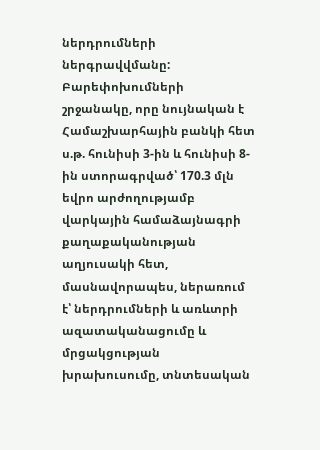ներդրումների ներգրավվմանը: Բարեփոխումների շրջանակը, որը նույնական է Համաշխարհային բանկի հետ ս.թ. հունիսի 3-ին և հունիսի 8-ին ստորագրված՝ 170.3 մլն եվրո արժողությամբ վարկային համաձայնագրի քաղաքականության աղյուսակի հետ, մասնավորապես, ներառում է՝ ներդրումների և առևտրի ազատականացումը և մրցակցության խրախուսումը, տնտեսական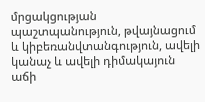մրցակցության պաշտպանություն, թվայնացում և կիբեռանվտանգություն, ավելի կանաչ և ավելի դիմակայուն աճի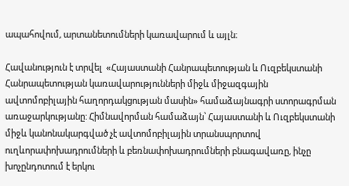ապահովում, արտանետումների կառավարում և այլն։

Հավանություն է տրվել  «Հայաստանի Հանրապետության և Ուզբեկստանի Հանրապետության կառավարությունների միջև միջազգային ավտոմոբիլային հաղորդակցության մասին» համաձայնագրի ստորագրման առաջարկությանը: Հիմնավորման համաձայն՝ Հայաստանի և Ուզբեկստանի միջև կանոնակարգված չէ ավտոմոբիլային տրանսպորտով ուղևորափոխադրումների և բեռնափոխադրումների բնագավառը, ինչը խոչընդոտում է երկու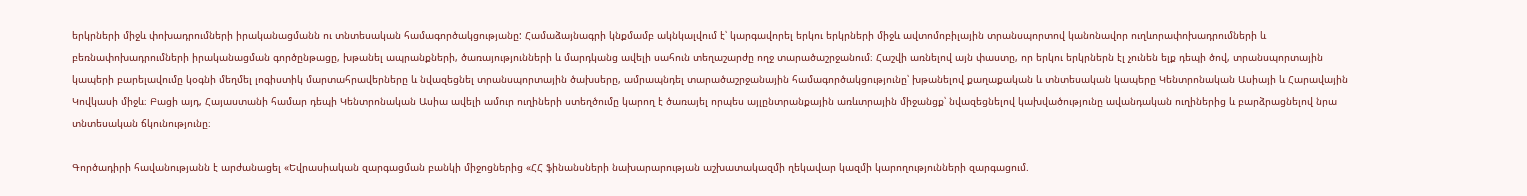երկրների միջև փոխադրումների իրականացմանն ու տնտեսական համագործակցությանը: Համաձայնագրի կնքմամբ ակնկալվում է՝ կարգավորել երկու երկրների միջև ավտոմոբիլային տրանսպորտով կանոնավոր ուղևորափոխադրումների և բեռնափոխադրումների իրականացման գործընթացը, խթանել ապրանքների, ծառայությունների և մարդկանց ավելի սահուն տեղաշարժը ողջ տարածաշրջանում։ Հաշվի առնելով այն փաստը, որ երկու երկրներն էլ չունեն ելք դեպի ծով, տրանսպորտային կապերի բարելավումը կօգնի մեղմել լոգիստիկ մարտահրավերները և նվազեցնել տրանսպորտային ծախսերը, ամրապնդել տարածաշրջանային համագործակցությունը՝ խթանելով քաղաքական և տնտեսական կապերը Կենտրոնական Ասիայի և Հարավային Կովկասի միջև։ Բացի այդ, Հայաստանի համար դեպի Կենտրոնական Ասիա ավելի ամուր ուղիների ստեղծումը կարող է ծառայել որպես այլընտրանքային առևտրային միջանցք՝ նվազեցնելով կախվածությունը ավանդական ուղիներից և բարձրացնելով նրա տնտեսական ճկունությունը։

Գործադիրի հավանությանն է արժանացել «Եվրասիական զարգացման բանկի միջոցներից «ՀՀ ֆինանսների նախարարության աշխատակազմի ղեկավար կազմի կարողությունների զարգացում.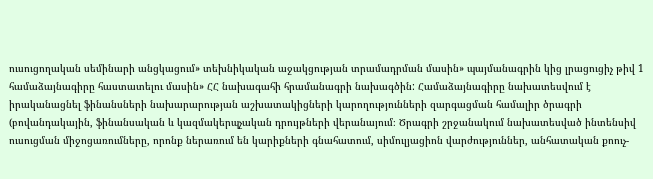ուսուցողական սեմինարի անցկացում» տեխնիկական աջակցության տրամադրման մասին» պայմանագրին կից լրացուցիչ թիվ 1 համաձայնագիրը հաստատելու մասին» ՀՀ նախագահի հրամանագրի նախագծին: Համաձայնագիրը նախատեսվում է իրականացնել ֆինանսների նախարարության աշխատակիցների կարողությունների զարգացման համալիր ծրագրի (բովանդակային, ֆինանսական և կազմակերպչական դրույթների վերանայում։ Ծրագրի շրջանակում նախատեսված ինտենսիվ ուսուցման միջոցառումները, որոնք ներառում են կարիքների գնահատում, սիմուլյացիոն վարժություններ, անհատական քոուչ-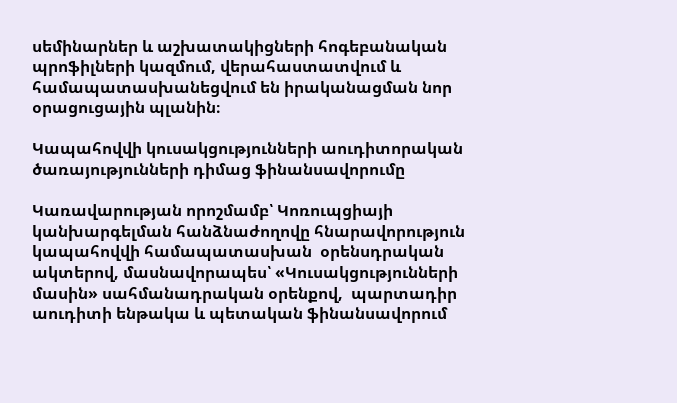սեմինարներ և աշխատակիցների հոգեբանական պրոֆիլների կազմում, վերահաստատվում և համապատասխանեցվում են իրականացման նոր օրացուցային պլանին։

Կապահովվի կուսակցությունների աուդիտորական ծառայությունների դիմաց ֆինանսավորումը

Կառավարության որոշմամբ՝ Կոռուպցիայի կանխարգելման հանձնաժողովը հնարավորություն կապահովվի համապատասխան  օրենսդրական ակտերով, մասնավորապես՝ «Կուսակցությունների մասին» սահմանադրական օրենքով,  պարտադիր աուդիտի ենթակա և պետական ֆինանսավորում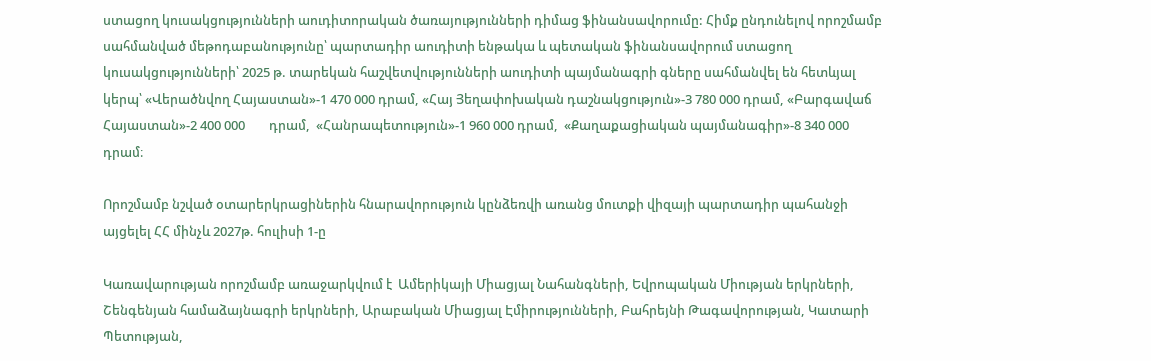ստացող կուսակցությունների աուդիտորական ծառայությունների դիմաց ֆինանսավորումը: Հիմք ընդունելով որոշմամբ սահմանված մեթոդաբանությունը՝ պարտադիր աուդիտի ենթակա և պետական ֆինանսավորում ստացող կուսակցությունների՝ 2025 թ. տարեկան հաշվետվությունների աուդիտի պայմանագրի գները սահմանվել են հետևյալ կերպ՝ «Վերածնվող Հայաստան»-1 470 000 դրամ, «Հայ Յեղափոխական դաշնակցություն»-3 780 000 դրամ, «Բարգավաճ Հայաստան»-2 400 000        դրամ,  «Հանրապետություն»-1 960 000 դրամ,  «Քաղաքացիական պայմանագիր»-8 340 000 դրամ։

Որոշմամբ նշված օտարերկրացիներին հնարավորություն կընձեռվի առանց մուտքի վիզայի պարտադիր պահանջի այցելել ՀՀ մինչև 2027թ. հուլիսի 1-ը

Կառավարության որոշմամբ առաջարկվում է  Ամերիկայի Միացյալ Նահանգների, Եվրոպական Միության երկրների, Շենգենյան համաձայնագրի երկրների, Արաբական Միացյալ Էմիրությունների, Բահրեյնի Թագավորության, Կատարի Պետության,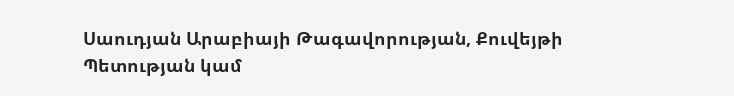Սաուդյան Արաբիայի Թագավորության, Քուվեյթի Պետության կամ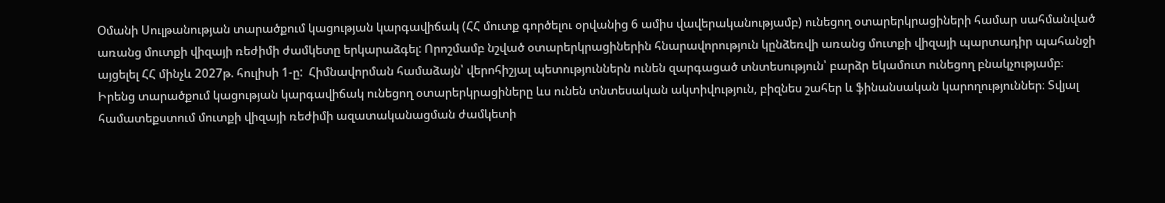Օմանի Սուլթանության տարածքում կացության կարգավիճակ (ՀՀ մուտք գործելու օրվանից 6 ամիս վավերականությամբ) ունեցող օտարերկրացիների համար սահմանված առանց մուտքի վիզայի ռեժիմի ժամկետը երկարաձգել: Որոշմամբ նշված օտարերկրացիներին հնարավորություն կընձեռվի առանց մուտքի վիզայի պարտադիր պահանջի այցելել ՀՀ մինչև 2027թ. հուլիսի 1-ը:  Հիմնավորման համաձայն՝ վերոհիշյալ պետություններն ունեն զարգացած տնտեսություն՝ բարձր եկամուտ ունեցող բնակչությամբ։ Իրենց տարածքում կացության կարգավիճակ ունեցող օտարերկրացիները ևս ունեն տնտեսական ակտիվություն, բիզնես շահեր և ֆինանսական կարողություններ։ Տվյալ համատեքստում մուտքի վիզայի ռեժիմի ազատականացման ժամկետի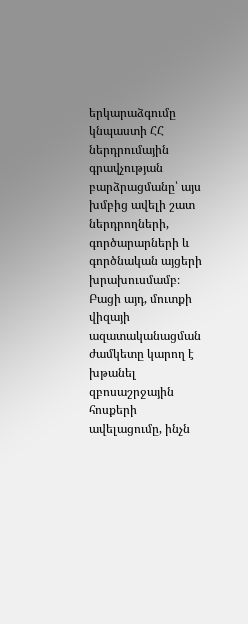երկարաձգումը կնպաստի ՀՀ ներդրումային գրավչության բարձրացմանը՝ այս խմբից ավելի շատ ներդրողների, գործարարների և գործնական այցերի խրախուսմամբ։ Բացի այդ, մուտքի վիզայի ազատականացման ժամկետը կարող է խթանել զբոսաշրջային հոսքերի ավելացումը, ինչն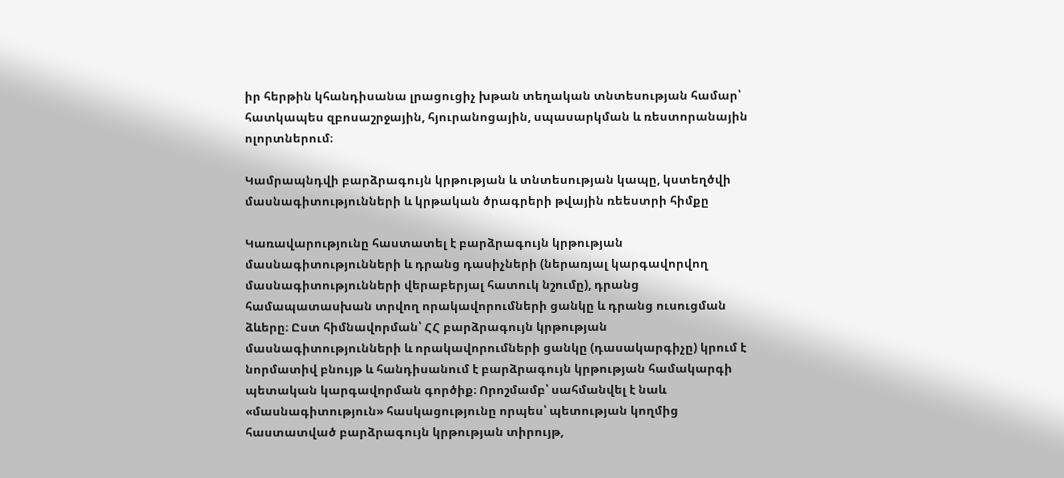իր հերթին կհանդիսանա լրացուցիչ խթան տեղական տնտեսության համար՝ հատկապես զբոսաշրջային, հյուրանոցային, սպասարկման և ռեստորանային ոլորտներում։

Կամրապնդվի բարձրագույն կրթության և տնտեսության կապը, կստեղծվի մասնագիտությունների և կրթական ծրագրերի թվային ռեեստրի հիմքը

Կառավարությունը հաստատել է բարձրագույն կրթության մասնագիտությունների և դրանց դասիչների (ներառյալ կարգավորվող մասնագիտությունների վերաբերյալ հատուկ նշումը), դրանց համապատասխան տրվող որակավորումների ցանկը և դրանց ուսուցման ձևերը։ Ըստ հիմնավորման՝ ՀՀ բարձրագույն կրթության մասնագիտությունների և որակավորումների ցանկը (դասակարգիչը) կրում է նորմատիվ բնույթ և հանդիսանում է բարձրագույն կրթության համակարգի պետական կարգավորման գործիք։ Որոշմամբ՝ սահմանվել է նաև «մասնագիտություն» հասկացությունը որպես՝ պետության կողմից հաստատված բարձրագույն կրթության տիրույթ,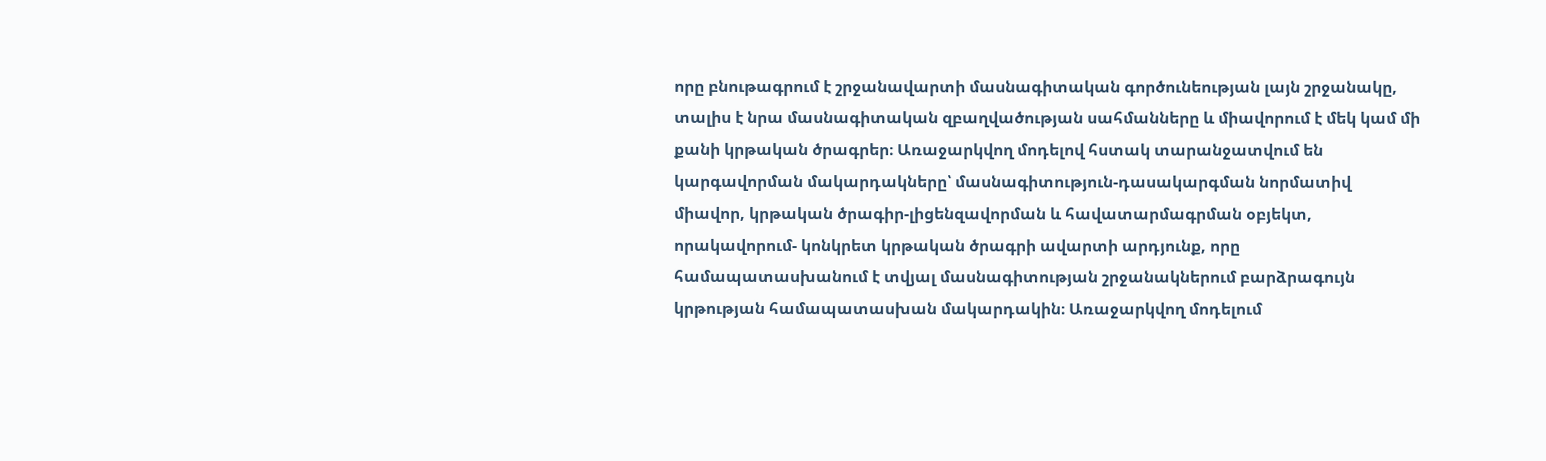որը բնութագրում է շրջանավարտի մասնագիտական գործունեության լայն շրջանակը, տալիս է նրա մասնագիտական զբաղվածության սահմանները և միավորում է մեկ կամ մի քանի կրթական ծրագրեր։ Առաջարկվող մոդելով հստակ տարանջատվում են կարգավորման մակարդակները՝ մասնագիտություն-դասակարգման նորմատիվ միավոր, կրթական ծրագիր-լիցենզավորման և հավատարմագրման օբյեկտ, որակավորում- կոնկրետ կրթական ծրագրի ավարտի արդյունք, որը համապատասխանում է տվյալ մասնագիտության շրջանակներում բարձրագույն կրթության համապատասխան մակարդակին։ Առաջարկվող մոդելում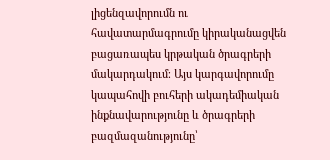լիցենզավորումն ու հավատարմագրումը կիրականացվեն բացառապես կրթական ծրագրերի մակարդակում։ Այս կարգավորումը կապահովի բուհերի ակադեմիական ինքնավարությունը և ծրագրերի բազմազանությունը՝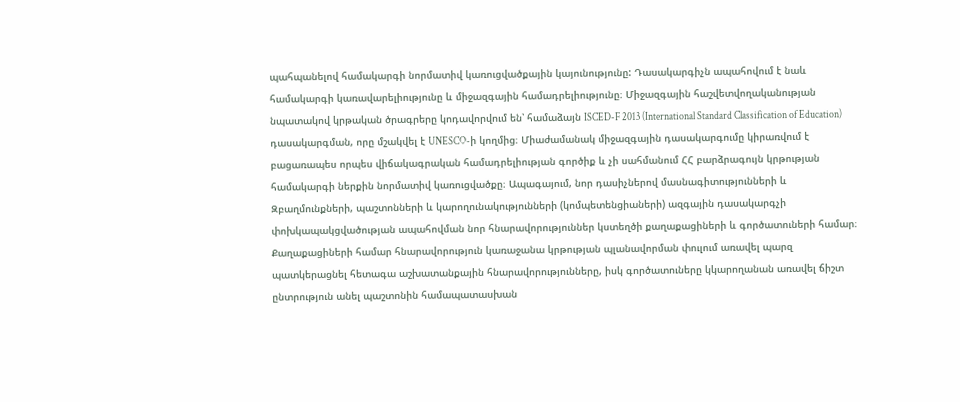պահպանելով համակարգի նորմատիվ կառուցվածքային կայունությունը: Դասակարգիչն ապահովում է նաև համակարգի կառավարելիությունը և միջազգային համադրելիությունը։ Միջազգային հաշվետվողականության նպատակով կրթական ծրագրերը կոդավորվում են՝ համաձայն ISCED-F 2013 (International Standard Classification of Education) դասակարգման, որը մշակվել է UNESCO-ի կողմից։ Միաժամանակ միջազգային դասակարգումը կիրառվում է բացառապես որպես վիճակագրական համադրելիության գործիք և չի սահմանում ՀՀ բարձրագույն կրթության համակարգի ներքին նորմատիվ կառուցվածքը։ Ապագայում, նոր դասիչներով մասնագիտությունների և Զբաղմունքների, պաշտոնների և կարողունակությունների (կոմպետենցիաների) ազգային դասակարգչի փոխկապակցվածության ապահովման նոր հնարավորություններ կստեղծի քաղաքացիների և գործատուների համար։ Քաղաքացիների համար հնարավորություն կառաջանա կրթության պլանավորման փուլում առավել պարզ պատկերացնել հետագա աշխատանքային հնարավորությունները, իսկ գործատուները կկարողանան առավել ճիշտ ընտրություն անել պաշտոնին համապատասխան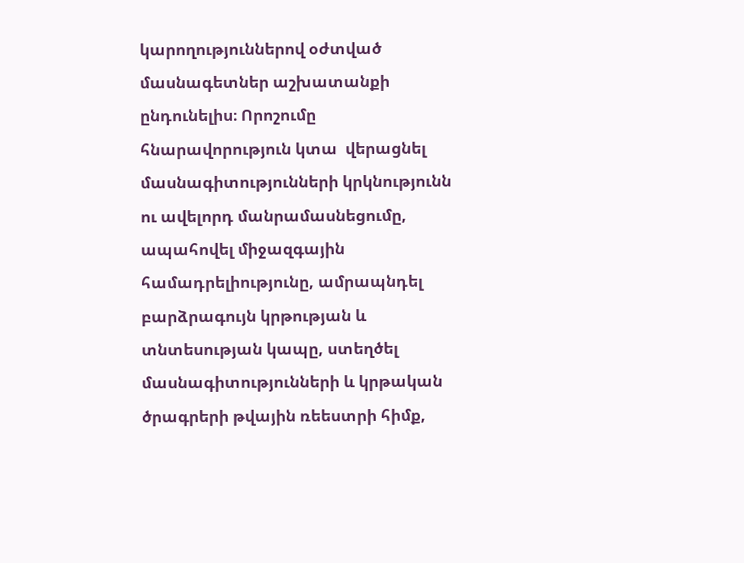կարողություններով օժտված մասնագետներ աշխատանքի ընդունելիս։ Որոշումը հնարավորություն կտա  վերացնել մասնագիտությունների կրկնությունն ու ավելորդ մանրամասնեցումը, ապահովել միջազգային համադրելիությունը, ամրապնդել բարձրագույն կրթության և տնտեսության կապը, ստեղծել մասնագիտությունների և կրթական ծրագրերի թվային ռեեստրի հիմք,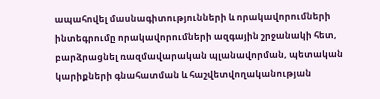ապահովել մասնագիտությունների և որակավորումների ինտեգրումը որակավորումների ազգային շրջանակի հետ, բարձրացնել ռազմավարական պլանավորման, պետական կարիքների գնահատման և հաշվետվողականության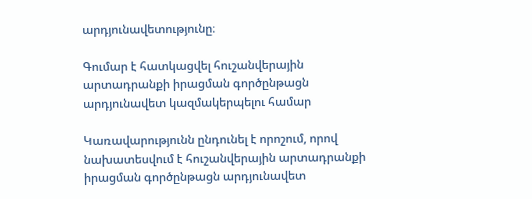արդյունավետությունը։

Գումար է հատկացվել հուշանվերային արտադրանքի իրացման գործընթացն արդյունավետ կազմակերպելու համար

Կառավարությունն ընդունել է որոշում, որով նախատեսվում է հուշանվերային արտադրանքի իրացման գործընթացն արդյունավետ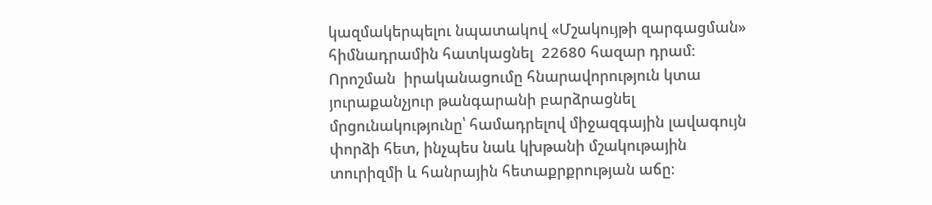կազմակերպելու նպատակով «Մշակույթի զարգացման» հիմնադրամին հատկացնել  22680 հազար դրամ։ Որոշման  իրականացումը հնարավորություն կտա յուրաքանչյուր թանգարանի բարձրացնել  մրցունակությունը՝ համադրելով միջազգային լավագույն փորձի հետ, ինչպես նաև կխթանի մշակութային տուրիզմի և հանրային հետաքրքրության աճը։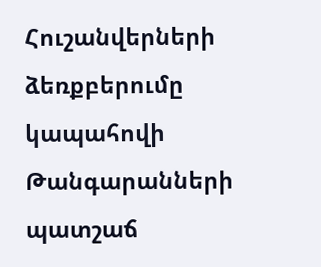Հուշանվերների ձեռքբերումը  կապահովի Թանգարանների պատշաճ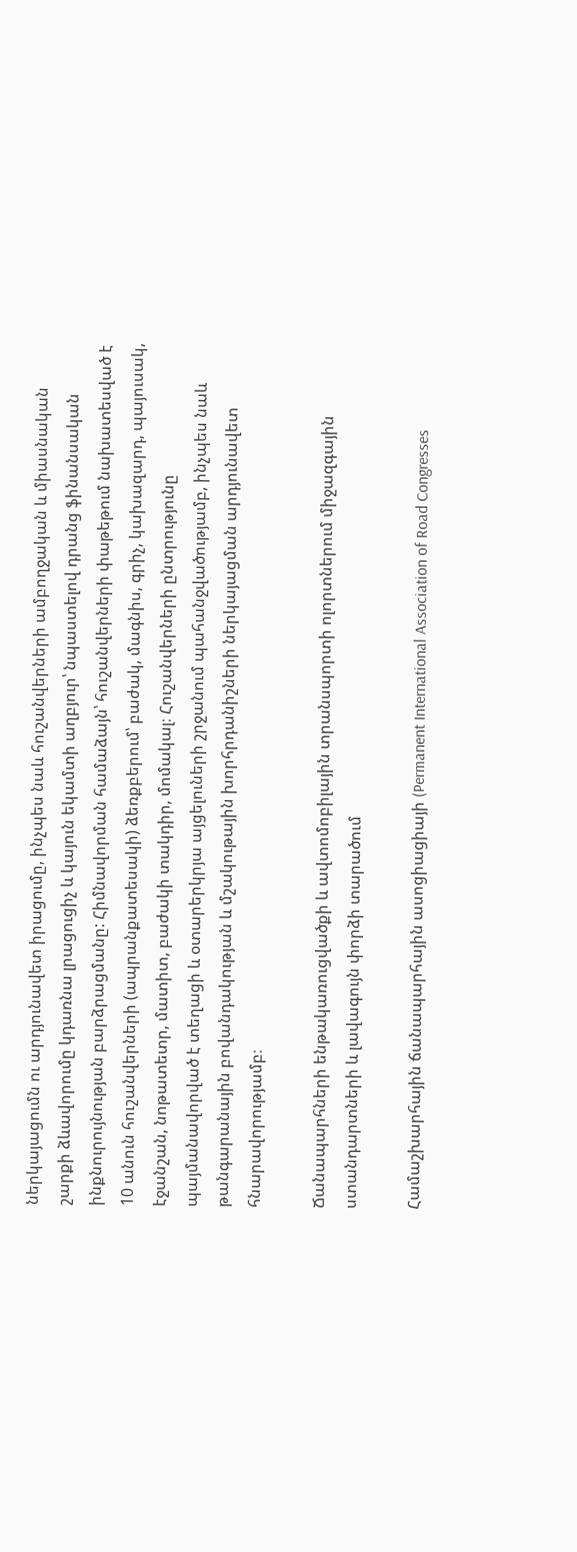ներկայացումն ու արդյունավետ իրացումը, ինչպես նաև հուշանվերների ամբողջական և միասնական շարքի ձևավորումը կդառնա լրացուցիչ և կայուն եկամտի աղբյուր՝ նպաստելով դրանց ֆինանսական ինքնուրույնության բարձրացմանը: Հիմնավորման համաձայն՝ հուշանվերների փաթեթում նախատեսված է 10 անուն հուշանվերների (ապրանքատեսակի) ձեռքբերում՝ բաժակ, մագնիս, գրիչ, կախազարդ, պայուսակ, էջանշան, նոթատետր, մատիտ, բաժակի տակդիր, մոմակալ։ Հուշանվերների ընտրությունը պայմանավորված է տեղացի և օտարերկրյա այցելուների շրջանում պահանջվածությամբ, ինչպես նաև թանգարանային բովանդակության և մշակութային խորհրդանիշների ներկայացման արդյունավետ հնարավորությամբ։

Ճանապարհների ենթակառուցվածքի և ավտոմոբիլային տրանսպորտի ոլորտներում միջազգային ստանդարտների և լավագույն փորձի տարածում

Համաշխարհային ճանապարհային ասոցիացիայի (Permanent International Association of Road Congresses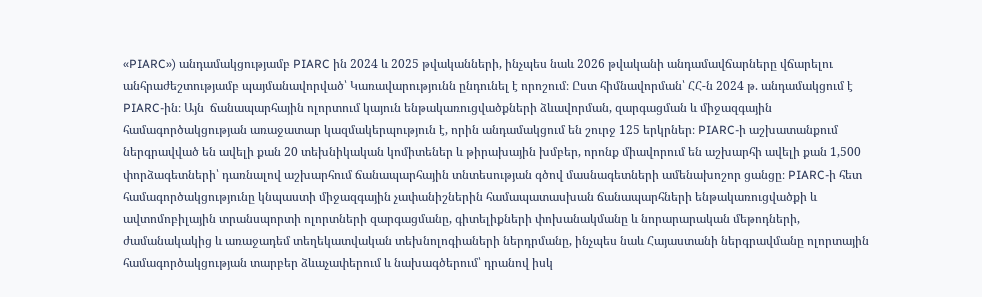«PIARC») անդամակցությամբ PIARC ին 2024 և 2025 թվականների, ինչպես նաև 2026 թվականի անդամավճարները վճարելու անհրաժեշտությամբ պայմանավորված՝ Կառավարությունն ընդունել է որոշում։ Ըստ հիմնավորման՝ ՀՀ-ն 2024 թ. անդամակցում է PIARC-ին։ Այն  ճանապարհային ոլորտում կայուն ենթակառուցվածքների ձևավորման, զարգացման և միջազգային համագործակցության առաջատար կազմակերպություն է, որին անդամակցում են շուրջ 125 երկրներ։ PIARC-ի աշխատանքում ներգրավված են ավելի քան 20 տեխնիկական կոմիտեներ և թիրախային խմբեր, որոնք միավորում են աշխարհի ավելի քան 1,500 փորձագետների՝ դառնալով աշխարհում ճանապարհային տնտեսության գծով մասնագետների ամենախոշոր ցանցը։ PIARC-ի հետ համագործակցությունը կնպաստի միջազգային չափանիշներին համապատասխան ճանապարհների ենթակառուցվածքի և ավտոմոբիլային տրանսպորտի ոլորտների զարգացմանը, գիտելիքների փոխանակմանը և նորարարական մեթոդների, ժամանակակից և առաջադեմ տեղեկատվական տեխնոլոգիաների ներդրմանը, ինչպես նաև Հայաստանի ներգրավմանը ոլորտային համագործակցության տարբեր ձևաչափերում և նախագծերում՝ դրանով իսկ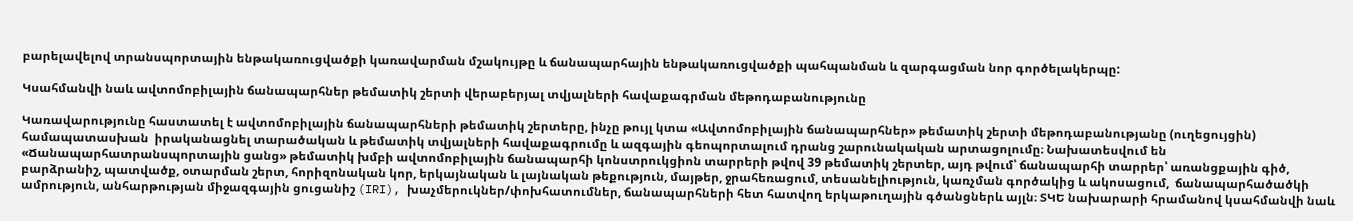բարելավելով տրանսպորտային ենթակառուցվածքի կառավարման մշակույթը և ճանապարհային ենթակառուցվածքի պահպանման և զարգացման նոր գործելակերպը:

Կսահմանվի նաև ավտոմոբիլային ճանապարհներ թեմատիկ շերտի վերաբերյալ տվյալների հավաքագրման մեթոդաբանությունը

Կառավարությունը հաստատել է ավտոմոբիլային ճանապարհների թեմատիկ շերտերը, ինչը թույլ կտա «Ավտոմոբիլային ճանապարհներ» թեմատիկ շերտի մեթոդաբանությանը (ուղեցույցին) համապատասխան  իրականացնել տարածական և թեմատիկ տվյալների հավաքագրումը և ազգային գեոպորտալում դրանց շարունակական արտացոլումը։ Նախատեսվում են «Ճանապարհատրանսպորտային ցանց» թեմատիկ խմբի ավտոմոբիլային ճանապարհի կոնստրուկցիոն տարրերի թվով 39 թեմատիկ շերտեր, այդ թվում՝ ճանապարհի տարրեր՝ առանցքային գիծ, բարձրանիշ, պատվածք, օտարման շերտ, հորիզոնական կոր, երկայնական և լայնական թեքություն, մայթեր, ջրահեռացում, տեսանելիություն, կառչման գործակից և ակոսացում,  ճանապարհածածկի ամրություն, անհարթության միջազգային ցուցանիշ (IRI), խաչմերուկներ/փոխհատումներ, ճանապարհների հետ հատվող երկաթուղային գծանցներև այլն։ ՏԿԵ նախարարի հրամանով կսահմանվի նաև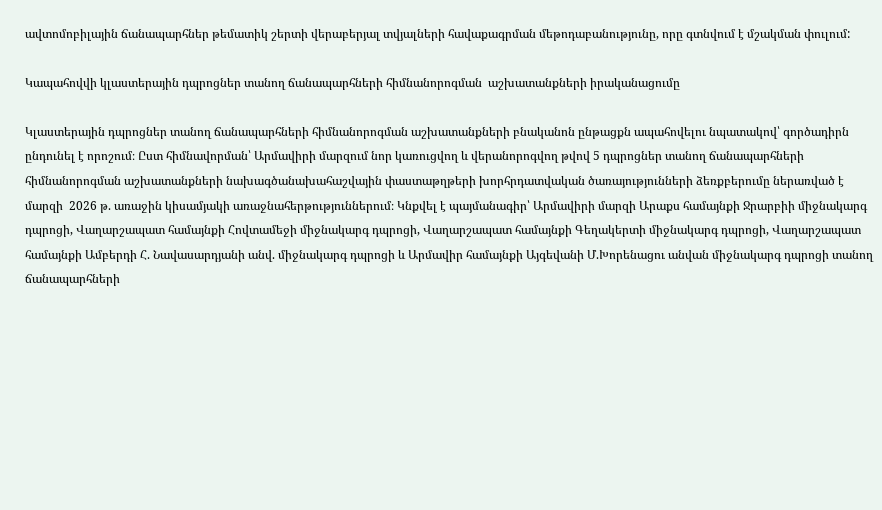ավտոմոբիլային ճանապարհներ թեմատիկ շերտի վերաբերյալ տվյալների հավաքագրման մեթոդաբանությունը, որը գտնվում է մշակման փուլում:

Կապահովվի կլաստերային դպրոցներ տանող ճանապարհների հիմնանորոգման  աշխատանքների իրականացումը

Կլաստերային դպրոցներ տանող ճանապարհների հիմնանորոգման աշխատանքների բնականոն ընթացքն ապահովելու նպատակով՝ գործադիրն ընդունել է որոշում։ Ըստ հիմնավորման՝ Արմավիրի մարզում նոր կառուցվող և վերանորոգվող թվով 5 դպրոցներ տանող ճանապարհների հիմնանորոգման աշխատանքների նախագծանախահաշվային փաստաթղթերի խորհրդատվական ծառայությունների ձեռքբերումը ներառված է մարզի  2026 թ. առաջին կիսամյակի առաջնահերթություններում։ Կնքվել է պայմանագիր՝ Արմավիրի մարզի Արաքս համայնքի Ջրարբիի միջնակարգ դպրոցի, Վաղարշապատ համայնքի Հովտամեջի միջնակարգ դպրոցի, Վաղարշապատ համայնքի Գեղակերտի միջնակարգ դպրոցի, Վաղարշապատ համայնքի Ամբերդի Հ. Նավասարդյանի անվ. միջնակարգ դպրոցի և Արմավիր համայնքի Այգեվանի Մ.Խորենացու անվան միջնակարգ դպրոցի տանող ճանապարհների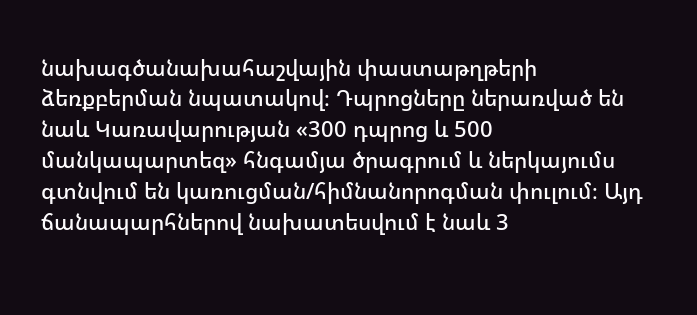նախագծանախահաշվային փաստաթղթերի ձեռքբերման նպատակով։ Դպրոցները ներառված են նաև Կառավարության «300 դպրոց և 500 մանկապարտեզ» հնգամյա ծրագրում և ներկայումս գտնվում են կառուցման/հիմնանորոգման փուլում։ Այդ ճանապարհներով նախատեսվում է նաև 3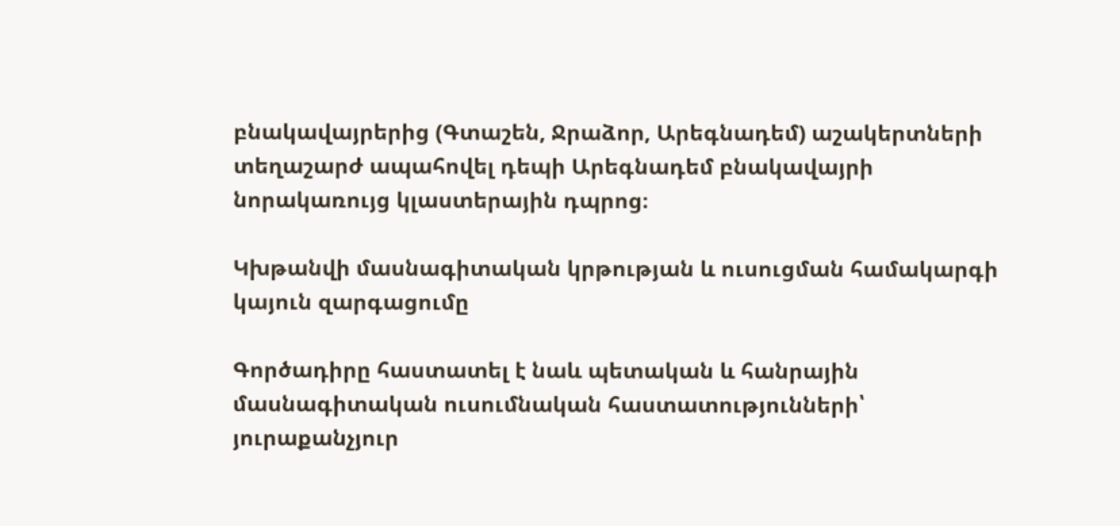բնակավայրերից (Գտաշեն, Ջրաձոր, Արեգնադեմ) աշակերտների տեղաշարժ ապահովել դեպի Արեգնադեմ բնակավայրի նորակառույց կլաստերային դպրոց։

Կխթանվի մասնագիտական կրթության և ուսուցման համակարգի կայուն զարգացումը

Գործադիրը հաստատել է նաև պետական և հանրային մասնագիտական ուսումնական հաստատությունների՝ յուրաքանչյուր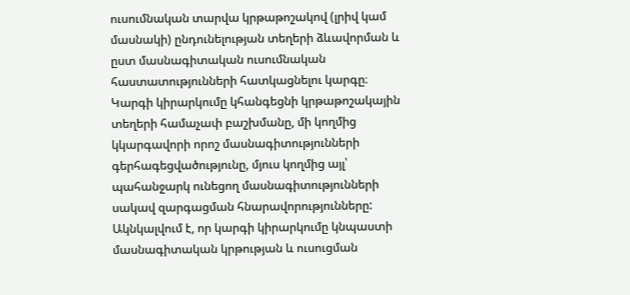ուսումնական տարվա կրթաթոշակով (լրիվ կամ մասնակի) ընդունելության տեղերի ձևավորման և ըստ մասնագիտական ուսումնական հաստատությունների հատկացնելու կարգը։ Կարգի կիրարկումը կհանգեցնի կրթաթոշակային տեղերի համաչափ բաշխմանը, մի կողմից կկարգավորի որոշ մասնագիտությունների գերհագեցվածությունը, մյուս կողմից այլ՝ պահանջարկ ունեցող մասնագիտությունների սակավ զարգացման հնարավորությունները: Ակնկալվում է, որ կարգի կիրարկումը կնպաստի մասնագիտական կրթության և ուսուցման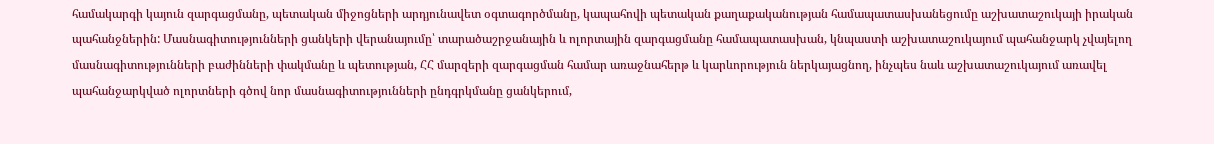համակարգի կայուն զարգացմանը, պետական միջոցների արդյունավետ օգտագործմանը, կապահովի պետական քաղաքականության համապատասխանեցումը աշխատաշուկայի իրական պահանջներին: Մասնագիտությունների ցանկերի վերանայումը՝ տարածաշրջանային և ոլորտային զարգացմանը համապատասխան, կնպաստի աշխատաշուկայում պահանջարկ չվայելող մասնագիտությունների բաժինների փակմանը և պետության, ՀՀ մարզերի զարգացման համար առաջնահերթ և կարևորություն ներկայացնող, ինչպես նաև աշխատաշուկայում առավել պահանջարկված ոլորտների գծով նոր մասնագիտությունների ընդգրկմանը ցանկերում,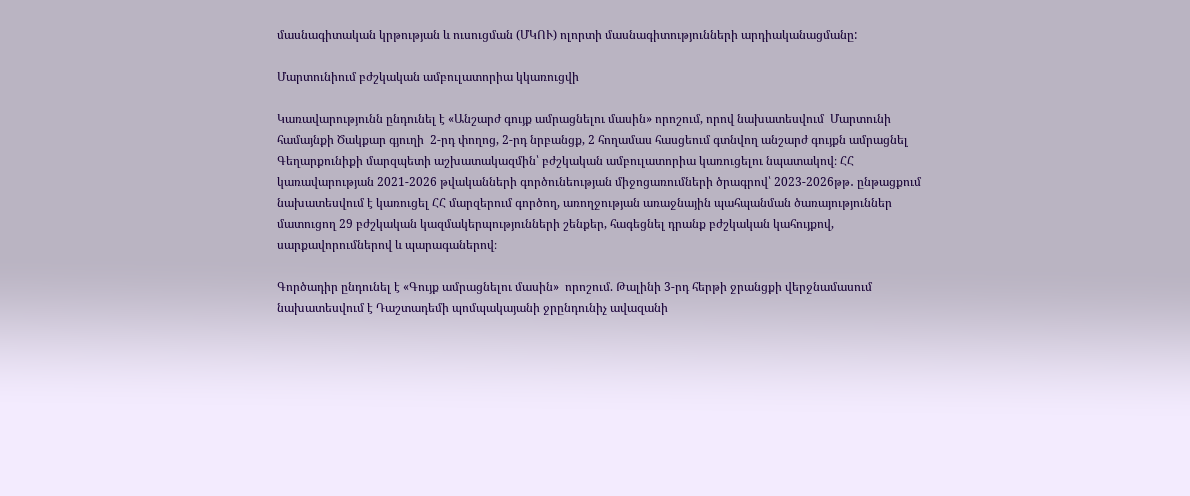մասնագիտական կրթության և ուսուցման (ՄԿՈՒ) ոլորտի մասնագիտությունների արդիականացմանը:

Մարտունիում բժշկական ամբուլատորիա կկառուցվի

Կառավարությունն ընդունել է «Անշարժ գույք ամրացնելու մասին» որոշում, որով նախատեսվում  Մարտունի համայնքի Ծակքար գյուղի  2-րդ փողոց, 2-րդ նրբանցք, 2 հողամաս հասցեում գտնվող անշարժ գույքն ամրացնել Գեղարքունիքի մարզպետի աշխատակազմին՝ բժշկական ամբուլատորիա կառուցելու նպատակով։ ՀՀ կառավարության 2021-2026 թվականների գործունեության միջոցառումների ծրագրով՝ 2023-2026թթ․ ընթացքում նախատեսվում է կառուցել ՀՀ մարզերում գործող, առողջության առաջնային պահպանման ծառայություններ մատուցող 29 բժշկական կազմակերպությունների շենքեր, հագեցնել դրանք բժշկական կահույքով, սարքավորումներով և պարագաներով։

Գործադիր ընդունել է «Գույք ամրացնելու մասին»  որոշում. Թալինի 3-րդ հերթի ջրանցքի վերջնամասում նախատեսվում է Դաշտադեմի պոմպակայանի ջրընդունիչ ավազանի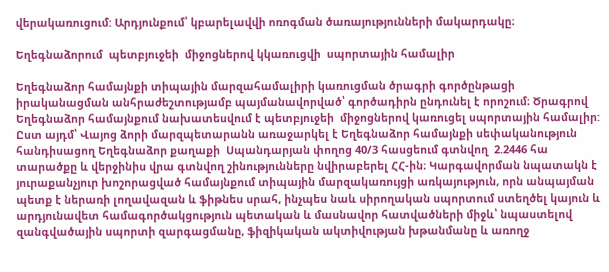վերակառուցում: Արդյունքում՝ կբարելավվի ոռոգման ծառայությունների մակարդակը։

Եղեգնաձորում  պետբյուջեի  միջոցներով կկառուցվի  սպորտային համալիր

Եղեգնաձոր համայնքի տիպային մարզահամալիրի կառուցման ծրագրի գործընթացի իրականացման անհրաժեշտությամբ պայմանավորված՝ գործադիրն ընդունել է որոշում։ Ծրագրով Եղեգնաձոր համայնքում նախատեսվում է պետբյուջեի  միջոցներով կառուցել սպորտային համալիր: Ըստ այդմ՝ Վայոց ձորի մարզպետարանն առաջարկել է Եղեգնաձոր համայնքի սեփականություն հանդիսացող Եղեգնաձոր քաղաքի  Սպանդարյան փողոց 40/3 հասցեում գտնվող  2.2446 հա տարածքը և վերջինիս վրա գտնվող շինությունները նվիրաբերել ՀՀ-ին։ Կարգավորման նպատակն է յուրաքանչյուր խոշորացված համայնքում տիպային մարզակառույցի առկայություն, որն անպայման պետք է ներառի լողավազան և ֆիթնես սրահ, ինչպես նաև սիրողական սպորտում ստեղծել կայուն և արդյունավետ համագործակցություն պետական և մասնավոր հատվածների միջև՝ նպաստելով զանգվածային սպորտի զարգացմանը, ֆիզիկական ակտիվության խթանմանը և առողջ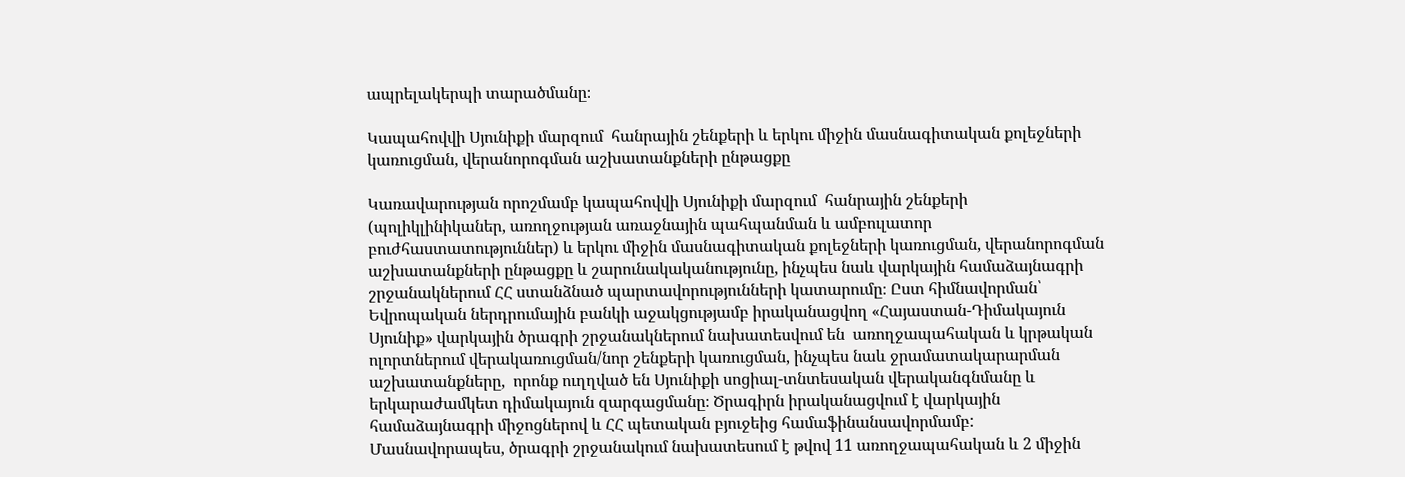ապրելակերպի տարածմանը։

Կապահովվի Սյունիքի մարզում  հանրային շենքերի և երկու միջին մասնագիտական քոլեջների կառուցման, վերանորոգման աշխատանքների ընթացքը

Կառավարության որոշմամբ կապահովվի Սյունիքի մարզում  հանրային շենքերի (պոլիկլինիկաներ, առողջության առաջնային պահպանման և ամբուլատոր բուժհաստատություններ) և երկու միջին մասնագիտական քոլեջների կառուցման, վերանորոգման աշխատանքների ընթացքը և շարունակականությունը, ինչպես նաև վարկային համաձայնագրի շրջանակներում ՀՀ ստանձնած պարտավորությունների կատարումը։ Ըստ հիմնավորման՝ Եվրոպական ներդրումային բանկի աջակցությամբ իրականացվող «Հայաստան-Դիմակայուն Սյունիք» վարկային ծրագրի շրջանակներում նախատեսվում են  առողջապահական և կրթական ոլորտներում վերակառուցման/նոր շենքերի կառուցման, ինչպես նաև ջրամատակարարման աշխատանքները,  որոնք ուղղված են Սյունիքի սոցիալ-տնտեսական վերականգնմանը և երկարաժամկետ դիմակայուն զարգացմանը։ Ծրագիրն իրականացվում է վարկային համաձայնագրի միջոցներով և ՀՀ պետական բյուջեից համաֆինանսավորմամբ: Մասնավորապես, ծրագրի շրջանակում նախատեսում է թվով 11 առողջապահական և 2 միջին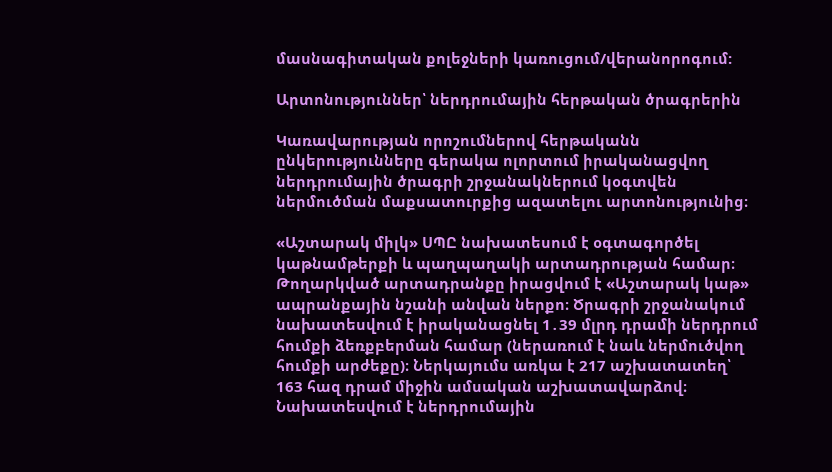մասնագիտական քոլեջների կառուցում/վերանորոգում:

Արտոնություններ՝ ներդրումային հերթական ծրագրերին

Կառավարության որոշումներով հերթականն ընկերությունները գերակա ոլորտում իրականացվող ներդրումային ծրագրի շրջանակներում կօգտվեն  ներմուծման մաքսատուրքից ազատելու արտոնությունից։

«Աշտարակ միլկ» ՍՊԸ նախատեսում է օգտագործել կաթնամթերքի և պաղպաղակի արտադրության համար։ Թողարկված արտադրանքը իրացվում է «Աշտարակ կաթ» ապրանքային նշանի անվան ներքո։ Ծրագրի շրջանակում նախատեսվում է իրականացնել 1․39 մլրդ դրամի ներդրում հումքի ձեռքբերման համար (ներառում է նաև ներմուծվող հումքի արժեքը)։ Ներկայումս առկա է 217 աշխատատեղ՝ 163 հազ դրամ միջին ամսական աշխատավարձով։ Նախատեսվում է ներդրումային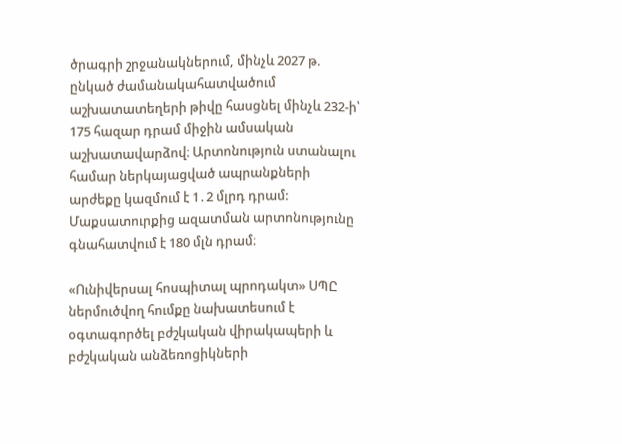ծրագրի շրջանակներում, մինչև 2027 թ. ընկած ժամանակահատվածում աշխատատեղերի թիվը հասցնել մինչև 232-ի՝ 175 հազար դրամ միջին ամսական աշխատավարձով։ Արտոնություն ստանալու համար ներկայացված ապրանքների արժեքը կազմում է 1․2 մլրդ դրամ: Մաքսատուրքից ազատման արտոնությունը գնահատվում է 180 մլն դրամ։

«Ունիվերսալ հոսպիտալ պրոդակտ» ՍՊԸ ներմուծվող հումքը նախատեսում է օգտագործել բժշկական վիրակապերի և բժշկական անձեռոցիկների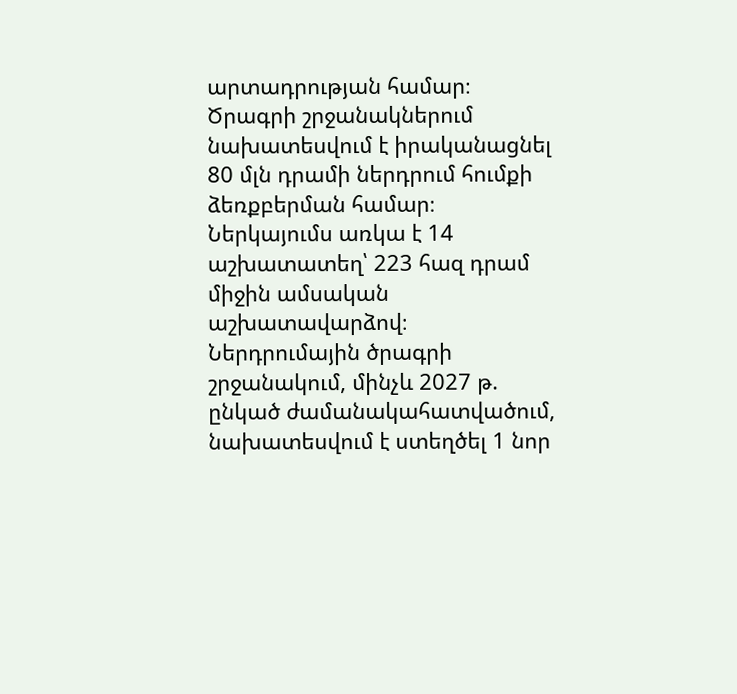արտադրության համար։ Ծրագրի շրջանակներում նախատեսվում է իրականացնել 80 մլն դրամի ներդրում հումքի ձեռքբերման համար։ Ներկայումս առկա է 14 աշխատատեղ՝ 223 հազ դրամ միջին ամսական աշխատավարձով։ Ներդրումային ծրագրի շրջանակում, մինչև 2027 թ. ընկած ժամանակահատվածում, նախատեսվում է ստեղծել 1 նոր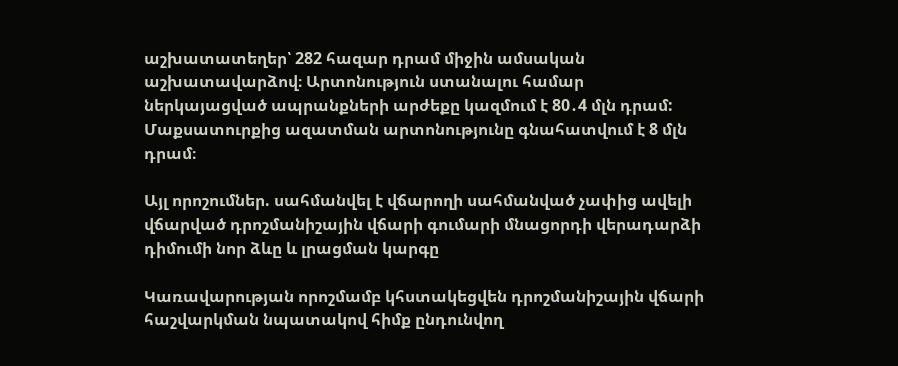աշխատատեղեր՝ 282 հազար դրամ միջին ամսական աշխատավարձով։ Արտոնություն ստանալու համար ներկայացված ապրանքների արժեքը կազմում է 80․4 մլն դրամ: Մաքսատուրքից ազատման արտոնությունը գնահատվում է 8 մլն դրամ։

Այլ որոշումներ. սահմանվել է վճարողի սահմանված չափից ավելի վճարված դրոշմանիշային վճարի գումարի մնացորդի վերադարձի դիմումի նոր ձևը և լրացման կարգը

Կառավարության որոշմամբ կհստակեցվեն դրոշմանիշային վճարի հաշվարկման նպատակով հիմք ընդունվող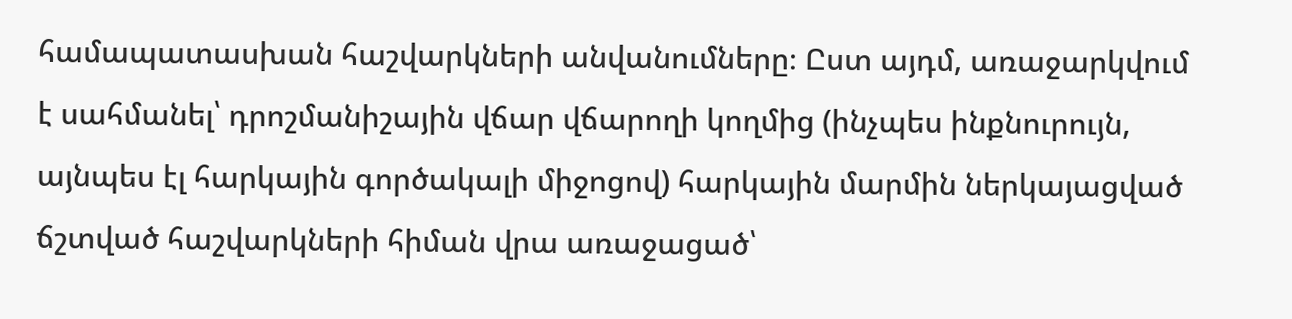համապատասխան հաշվարկների անվանումները։ Ըստ այդմ, առաջարկվում է սահմանել՝ դրոշմանիշային վճար վճարողի կողմից (ինչպես ինքնուրույն, այնպես էլ հարկային գործակալի միջոցով) հարկային մարմին ներկայացված ճշտված հաշվարկների հիման վրա առաջացած՝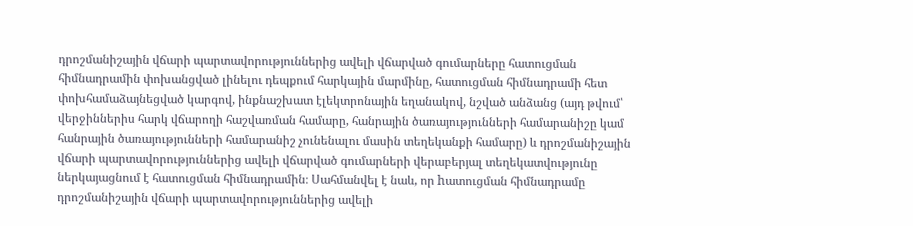դրոշմանիշային վճարի պարտավորություններից ավելի վճարված գումարները հատուցման հիմնադրամին փոխանցված լինելու դեպքում հարկային մարմինը, հատուցման հիմնադրամի հետ փոխհամաձայնեցված կարգով, ինքնաշխատ էլեկտրոնային եղանակով, նշված անձանց (այդ թվում՝ վերջիններիս հարկ վճարողի հաշվառման համարը, հանրային ծառայությունների համարանիշը կամ հանրային ծառայությունների համարանիշ չունենալու մասին տեղեկանքի համարը) և դրոշմանիշային վճարի պարտավորություններից ավելի վճարված գումարների վերաբերյալ տեղեկատվությունը ներկայացնում է հատուցման հիմնադրամին։ Սահմանվել է նաև, որ hատուցման հիմնադրամը դրոշմանիշային վճարի պարտավորություններից ավելի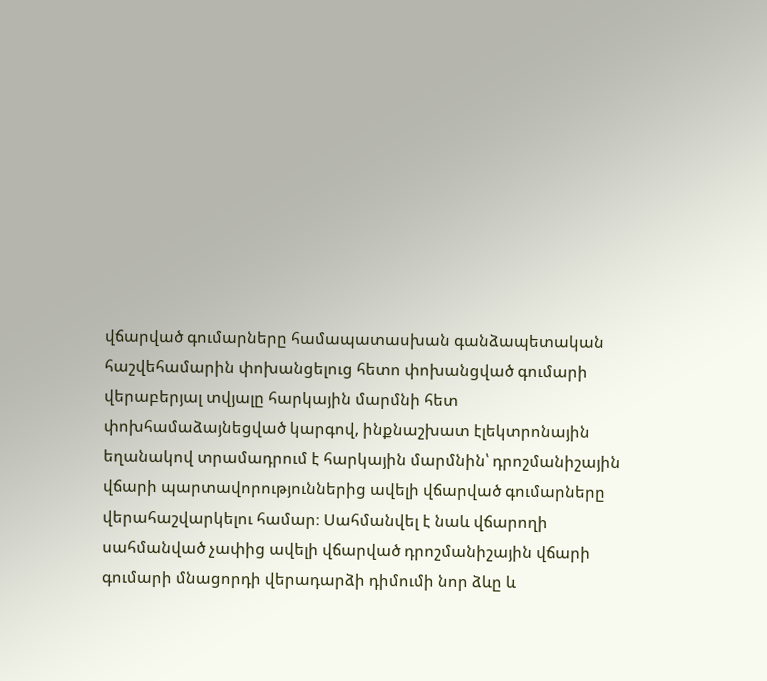վճարված գումարները համապատասխան գանձապետական հաշվեհամարին փոխանցելուց հետո փոխանցված գումարի վերաբերյալ տվյալը հարկային մարմնի հետ փոխհամաձայնեցված կարգով, ինքնաշխատ էլեկտրոնային եղանակով տրամադրում է հարկային մարմնին՝ դրոշմանիշային վճարի պարտավորություններից ավելի վճարված գումարները վերահաշվարկելու համար։ Սահմանվել է նաև վճարողի սահմանված չափից ավելի վճարված դրոշմանիշային վճարի գումարի մնացորդի վերադարձի դիմումի նոր ձևը և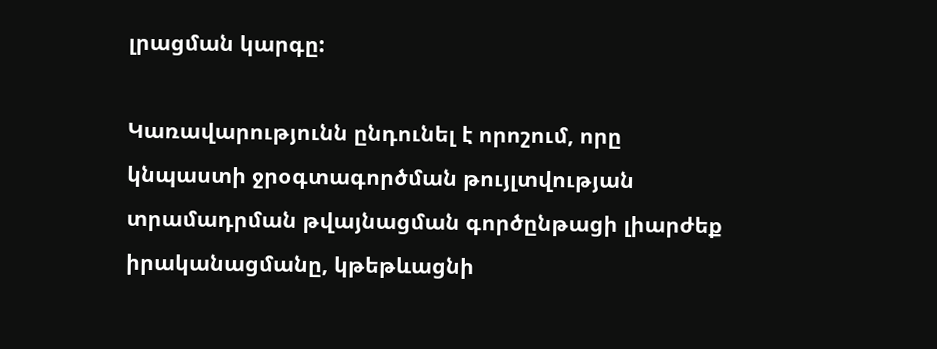լրացման կարգը:

Կառավարությունն ընդունել է որոշում, որը կնպաստի ջրօգտագործման թույլտվության տրամադրման թվայնացման գործընթացի լիարժեք իրականացմանը, կթեթևացնի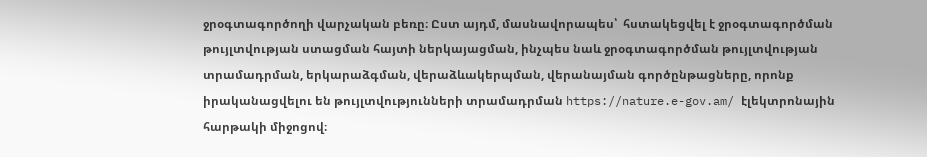ջրօգտագործողի վարչական բեռը։ Ըստ այդմ, մասնավորապես՝  հստակեցվել է ջրօգտագործման թույլտվության ստացման հայտի ներկայացման, ինչպես նաև ջրօգտագործման թույլտվության տրամադրման, երկարաձգման, վերաձևակերպման, վերանայման գործընթացները, որոնք իրականացվելու են թույլտվությունների տրամադրման https://nature.e-gov.am/ էլեկտրոնային հարթակի միջոցով։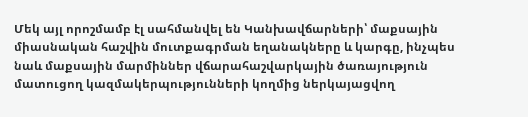Մեկ այլ որոշմամբ էլ սահմանվել են Կանխավճարների՝ մաքսային միասնական հաշվին մուտքագրման եղանակները և կարգը, ինչպես նաև մաքսային մարմիններ վճարահաշվարկային ծառայություն մատուցող կազմակերպությունների կողմից ներկայացվող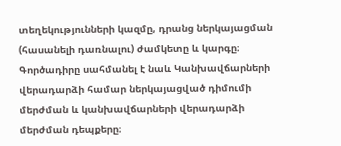տեղեկությունների կազմը, դրանց ներկայացման (հասանելի դառնալու) ժամկետը և կարգը։ Գործադիրը սահմանել է նաև Կանխավճարների վերադարձի համար ներկայացված դիմումի մերժման և կանխավճարների վերադարձի մերժման դեպքերը։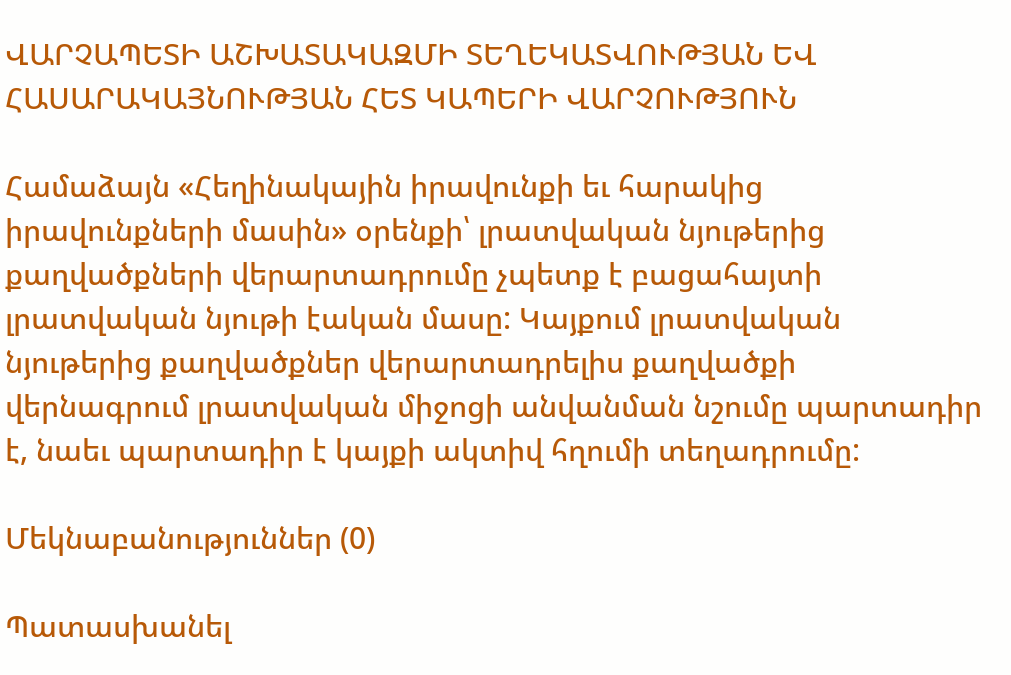ՎԱՐՉԱՊԵՏԻ ԱՇԽԱՏԱԿԱԶՄԻ ՏԵՂԵԿԱՏՎՈՒԹՅԱՆ ԵՎ ՀԱՍԱՐԱԿԱՅՆՈՒԹՅԱՆ ՀԵՏ ԿԱՊԵՐԻ ՎԱՐՉՈՒԹՅՈՒՆ

Համաձայն «Հեղինակային իրավունքի եւ հարակից իրավունքների մասին» օրենքի՝ լրատվական նյութերից քաղվածքների վերարտադրումը չպետք է բացահայտի լրատվական նյութի էական մասը: Կայքում լրատվական նյութերից քաղվածքներ վերարտադրելիս քաղվածքի վերնագրում լրատվական միջոցի անվանման նշումը պարտադիր է, նաեւ պարտադիր է կայքի ակտիվ հղումի տեղադրումը:

Մեկնաբանություններ (0)

Պատասխանել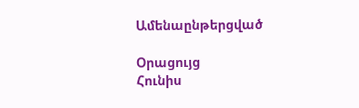Ամենաընթերցված

Օրացույց
Հունիս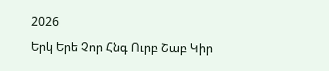2026
Երկ Երե Չոր Հնգ Ուրբ Շաբ Կիր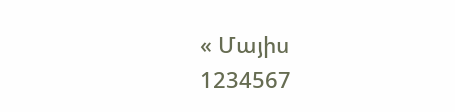« Մայիս
1234567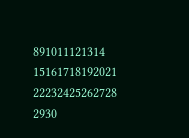891011121314
15161718192021
22232425262728
2930